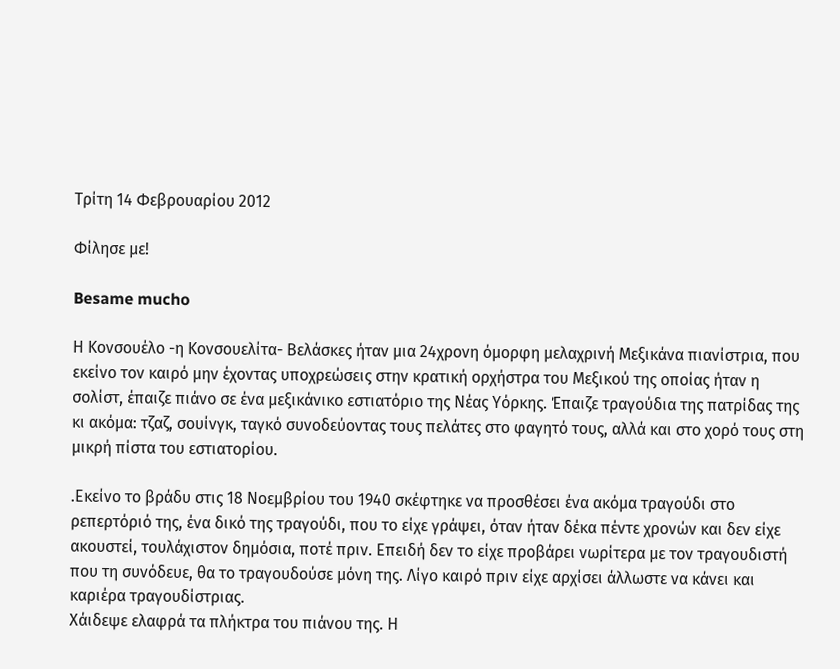Τρίτη 14 Φεβρουαρίου 2012

Φίλησε με!

Besame mucho

Η Κονσουέλο -η Κονσουελίτα- Βελάσκες ήταν μια 24χρονη όμορφη μελαχρινή Μεξικάνα πιανίστρια, που εκείνο τον καιρό μην έχοντας υποχρεώσεις στην κρατική ορχήστρα του Μεξικού της οποίας ήταν η σολίστ, έπαιζε πιάνο σε ένα μεξικάνικο εστιατόριο της Νέας Υόρκης. Έπαιζε τραγούδια της πατρίδας της κι ακόμα: τζαζ, σουίνγκ, ταγκό συνοδεύοντας τους πελάτες στο φαγητό τους, αλλά και στο χορό τους στη μικρή πίστα του εστιατορίου.

.Εκείνο το βράδυ στις 18 Νοεμβρίου του 1940 σκέφτηκε να προσθέσει ένα ακόμα τραγούδι στο ρεπερτόριό της, ένα δικό της τραγούδι, που το είχε γράψει, όταν ήταν δέκα πέντε χρονών και δεν είχε ακουστεί, τουλάχιστον δημόσια, ποτέ πριν. Επειδή δεν το είχε προβάρει νωρίτερα με τον τραγουδιστή που τη συνόδευε, θα το τραγουδούσε μόνη της. Λίγο καιρό πριν είχε αρχίσει άλλωστε να κάνει και καριέρα τραγουδίστριας.
Χάιδεψε ελαφρά τα πλήκτρα του πιάνου της. Η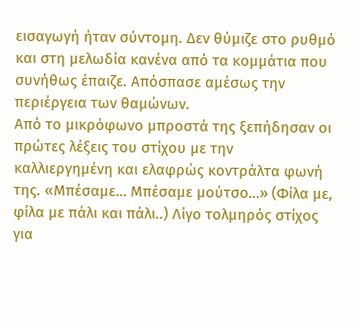εισαγωγή ήταν σύντομη. Δεν θύμιζε στο ρυθμό και στη μελωδία κανένα από τα κομμάτια που συνήθως έπαιζε. Απόσπασε αμέσως την περιέργεια των θαμώνων.
Από το μικρόφωνο μπροστά της ξεπήδησαν οι πρώτες λέξεις του στίχου με την καλλιεργημένη και ελαφρώς κοντράλτα φωνή της. «Μπέσαμε… Μπέσαμε μούτσο…» (Φίλα με, φίλα με πάλι και πάλι..) Λίγο τολμηρός στίχος για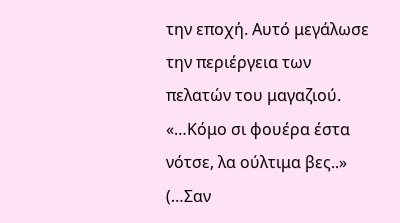την εποχή. Αυτό μεγάλωσε την περιέργεια των πελατών του μαγαζιού. «…Κόμο σι φουέρα έστα νότσε, λα ούλτιμα βες..» (…Σαν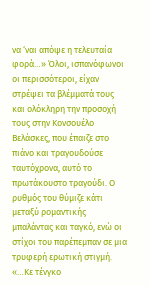να ‘ναι απόψε η τελευταία φορά…» Όλοι, ισπανόφωνοι οι περισσότεροι, είχαν στρέψει τα βλέμματά τους και ολόκληρη την προσοχή τους στην Κονσουέλο Βελάσκες, που έπαιζε στο πιάνο και τραγουδούσε ταυτόχρονα, αυτό το πρωτάκουστο τραγούδι. Ο ρυθμός του θύμιζε κάτι μεταξύ ρομαντικής μπαλάντας και ταγκό, ενώ οι στίχοι του παρέπεμπαν σε μια τρυφερή ερωτική στιγμή.
«…Κε τένγκο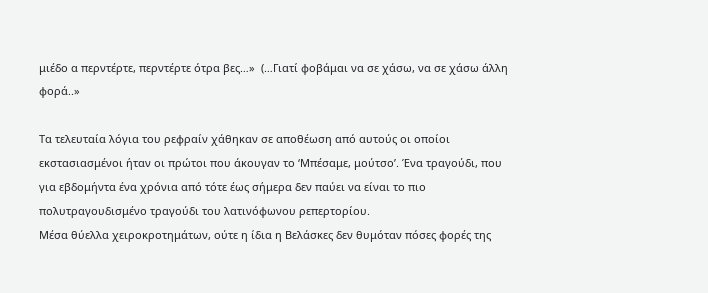μιέδο α περντέρτε, περντέρτε ότρα βες…»  (…Γιατί φοβάμαι να σε χάσω, να σε χάσω άλλη φορά..»

Τα τελευταία λόγια του ρεφραίν χάθηκαν σε αποθέωση από αυτούς οι οποίοι εκστασιασμένοι ήταν οι πρώτοι που άκουγαν το ‘Μπέσαμε, μούτσο’. Ένα τραγούδι, που για εβδομήντα ένα χρόνια από τότε έως σήμερα δεν παύει να είναι το πιο πολυτραγουδισμένο τραγούδι του λατινόφωνου ρεπερτορίου.
Μέσα θύελλα χειροκροτημάτων, ούτε η ίδια η Βελάσκες δεν θυμόταν πόσες φορές της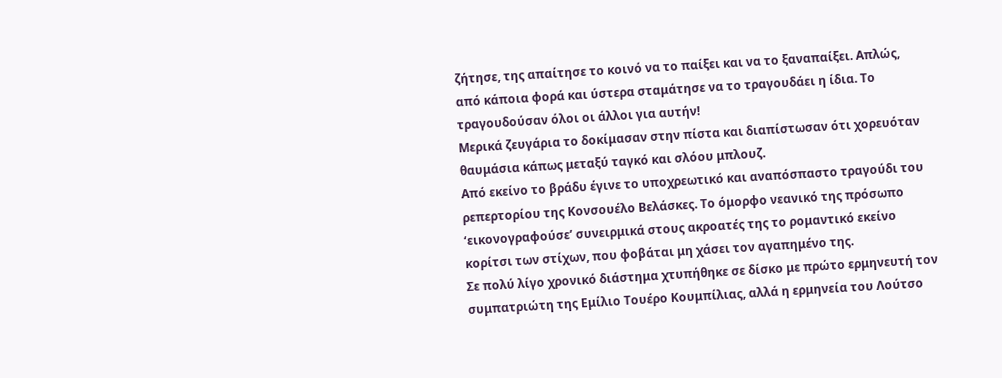ζήτησε, της απαίτησε το κοινό να το παίξει και να το ξαναπαίξει. Απλώς, από κάποια φορά και ύστερα σταμάτησε να το τραγουδάει η ίδια. Το τραγουδούσαν όλοι οι άλλοι για αυτήν!
Μερικά ζευγάρια το δοκίμασαν στην πίστα και διαπίστωσαν ότι χορευόταν θαυμάσια κάπως μεταξύ ταγκό και σλόου μπλουζ.
Από εκείνο το βράδυ έγινε το υποχρεωτικό και αναπόσπαστο τραγούδι του ρεπερτορίου της Κονσουέλο Βελάσκες. Το όμορφο νεανικό της πρόσωπο ‘εικονογραφούσε’ συνειρμικά στους ακροατές της το ρομαντικό εκείνο κορίτσι των στίχων, που φοβάται μη χάσει τον αγαπημένο της.
Σε πολύ λίγο χρονικό διάστημα χτυπήθηκε σε δίσκο με πρώτο ερμηνευτή τον συμπατριώτη της Εμίλιο Τουέρο Κουμπίλιας, αλλά η ερμηνεία του Λούτσο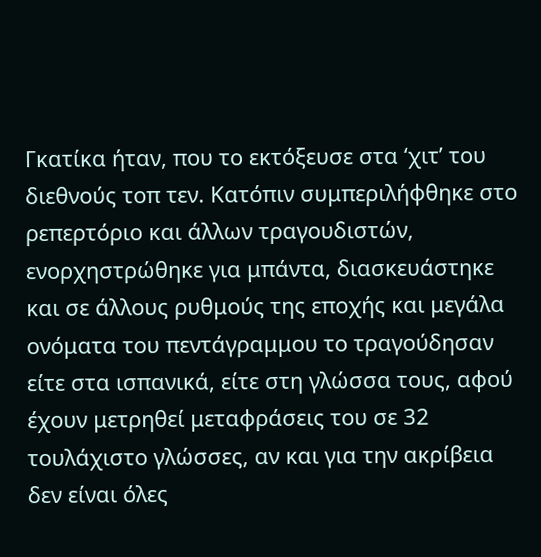Γκατίκα ήταν, που το εκτόξευσε στα ‘χιτ’ του διεθνούς τοπ τεν. Κατόπιν συμπεριλήφθηκε στο ρεπερτόριο και άλλων τραγουδιστών, ενορχηστρώθηκε για μπάντα, διασκευάστηκε και σε άλλους ρυθμούς της εποχής και μεγάλα ονόματα του πεντάγραμμου το τραγούδησαν είτε στα ισπανικά, είτε στη γλώσσα τους, αφού έχουν μετρηθεί μεταφράσεις του σε 32 τουλάχιστο γλώσσες, αν και για την ακρίβεια δεν είναι όλες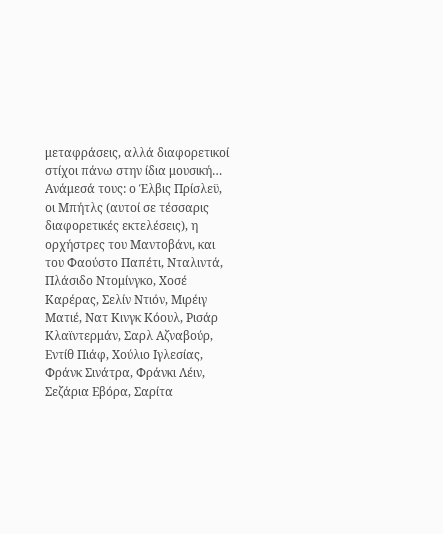μεταφράσεις, αλλά διαφορετικοί στίχοι πάνω στην ίδια μουσική… Ανάμεσά τους: ο Έλβις Πρίσλεϋ, οι Μπήτλς (αυτοί σε τέσσαρις διαφορετικές εκτελέσεις), η ορχήστρες του Μαντοβάνι, και του Φαούστο Παπέτι, Νταλιντά, Πλάσιδο Ντομίνγκο, Χοσέ Καρέρας, Σελίν Ντιόν, Μιρέιγ Ματιέ, Νατ Κινγκ Κόουλ, Ρισάρ Κλαϊντερμάν, Σαρλ Αζναβούρ, Εντίθ Πιάφ, Χούλιο Ιγλεσίας, Φράνκ Σινάτρα, Φράνκι Λέιν, Σεζάρια Εβόρα, Σαρίτα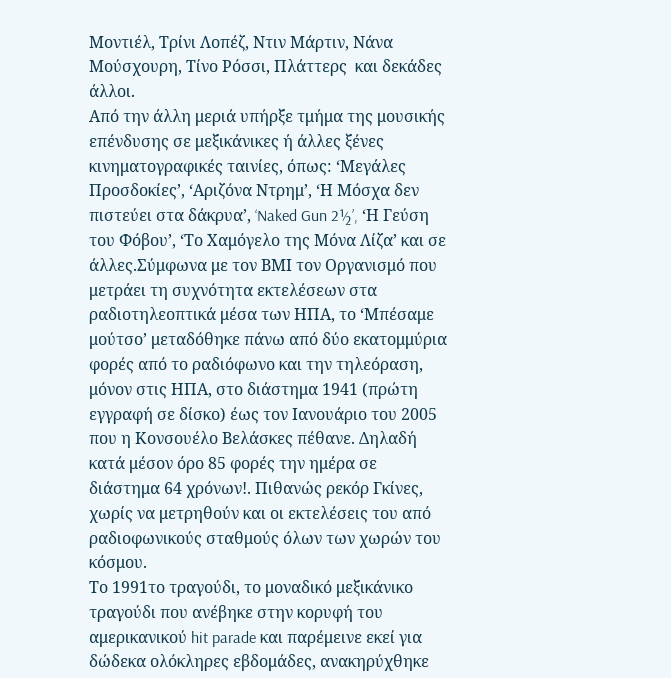Μοντιέλ, Τρίνι Λοπέζ, Ντιν Μάρτιν, Νάνα Μούσχουρη, Τίνο Ρόσσι, Πλάττερς  και δεκάδες άλλοι.
Από την άλλη μεριά υπήρξε τμήμα της μουσικής επένδυσης σε μεξικάνικες ή άλλες ξένες κινηματογραφικές ταινίες, όπως: ‘Μεγάλες Προσδοκίες’, ‘Αριζόνα Ντρημ’, ‘Η Μόσχα δεν πιστεύει στα δάκρυα’, ‘Naked Gun 2½’, ‘Η Γεύση του Φόβου’, ‘Το Χαμόγελο της Μόνα Λίζα’ και σε άλλες.Σύμφωνα με τον ΒΜΙ τον Οργανισμό που μετράει τη συχνότητα εκτελέσεων στα ραδιοτηλεοπτικά μέσα των ΗΠΑ, το ‘Μπέσαμε μούτσο’ μεταδόθηκε πάνω από δύο εκατομμύρια φορές από το ραδιόφωνο και την τηλεόραση, μόνον στις ΗΠΑ, στο διάστημα 1941 (πρώτη εγγραφή σε δίσκο) έως τον Ιανουάριο του 2005 που η Κονσουέλο Βελάσκες πέθανε. Δηλαδή κατά μέσον όρο 85 φορές την ημέρα σε διάστημα 64 χρόνων!. Πιθανώς ρεκόρ Γκίνες, χωρίς να μετρηθούν και οι εκτελέσεις του από ραδιοφωνικούς σταθμούς όλων των χωρών του κόσμου.
Το 1991το τραγούδι, το μοναδικό μεξικάνικο τραγούδι που ανέβηκε στην κορυφή του αμερικανικού hit parade και παρέμεινε εκεί για δώδεκα ολόκληρες εβδομάδες, ανακηρύχθηκε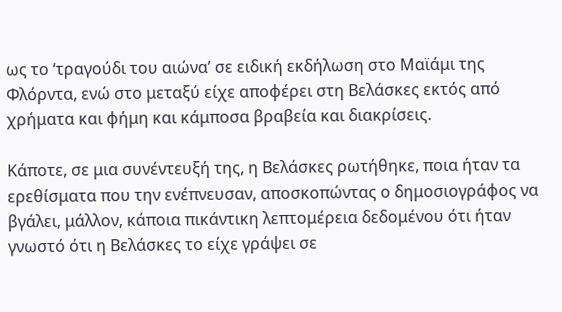ως το ‘τραγούδι του αιώνα’ σε ειδική εκδήλωση στο Μαϊάμι της Φλόρντα, ενώ στο μεταξύ είχε αποφέρει στη Βελάσκες εκτός από χρήματα και φήμη και κάμποσα βραβεία και διακρίσεις.

Κάποτε, σε μια συνέντευξή της, η Βελάσκες ρωτήθηκε, ποια ήταν τα ερεθίσματα που την ενέπνευσαν, αποσκοπώντας ο δημοσιογράφος να βγάλει, μάλλον, κάποια πικάντικη λεπτομέρεια δεδομένου ότι ήταν γνωστό ότι η Βελάσκες το είχε γράψει σε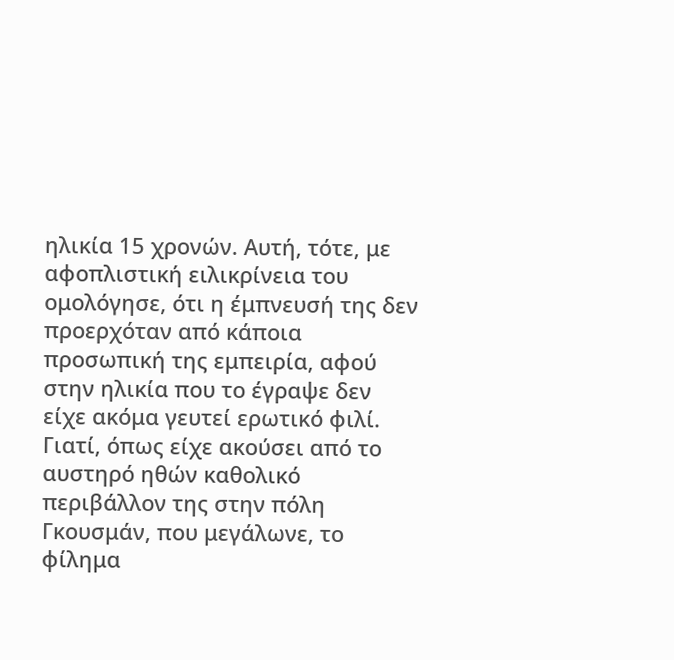ηλικία 15 χρονών. Αυτή, τότε, με αφοπλιστική ειλικρίνεια του ομολόγησε, ότι η έμπνευσή της δεν προερχόταν από κάποια προσωπική της εμπειρία, αφού στην ηλικία που το έγραψε δεν είχε ακόμα γευτεί ερωτικό φιλί. Γιατί, όπως είχε ακούσει από το αυστηρό ηθών καθολικό περιβάλλον της στην πόλη Γκουσμάν, που μεγάλωνε, το φίλημα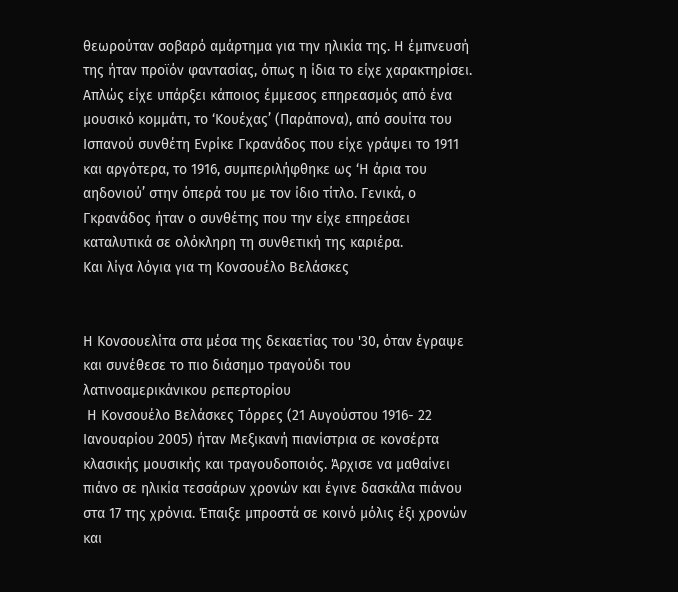θεωρούταν σοβαρό αμάρτημα για την ηλικία της. Η έμπνευσή της ήταν προϊόν φαντασίας, όπως η ίδια το είχε χαρακτηρίσει. Απλώς είχε υπάρξει κάποιος έμμεσος επηρεασμός από ένα μουσικό κομμάτι, το ‘Κουέχας’ (Παράπονα), από σουίτα του Ισπανού συνθέτη Ενρίκε Γκρανάδος που είχε γράψει το 1911 και αργότερα, το 1916, συμπεριλήφθηκε ως ‘Η άρια του αηδονιού’ στην όπερά του με τον ίδιο τίτλο. Γενικά, ο Γκρανάδος ήταν ο συνθέτης που την είχε επηρεάσει καταλυτικά σε ολόκληρη τη συνθετική της καριέρα.
Και λίγα λόγια για τη Κονσουέλο Βελάσκες


Η Κονσουελίτα στα μέσα της δεκαετίας του '30, όταν έγραψε και συνέθεσε το πιο διάσημο τραγούδι του λατινοαμερικάνικου ρεπερτορίου
 Η Κονσουέλο Βελάσκες Τόρρες (21 Αυγούστου 1916- 22 Ιανουαρίου 2005) ήταν Μεξικανή πιανίστρια σε κονσέρτα κλασικής μουσικής και τραγουδοποιός. Άρχισε να μαθαίνει πιάνο σε ηλικία τεσσάρων χρονών και έγινε δασκάλα πιάνου στα 17 της χρόνια. Έπαιξε μπροστά σε κοινό μόλις έξι χρονών και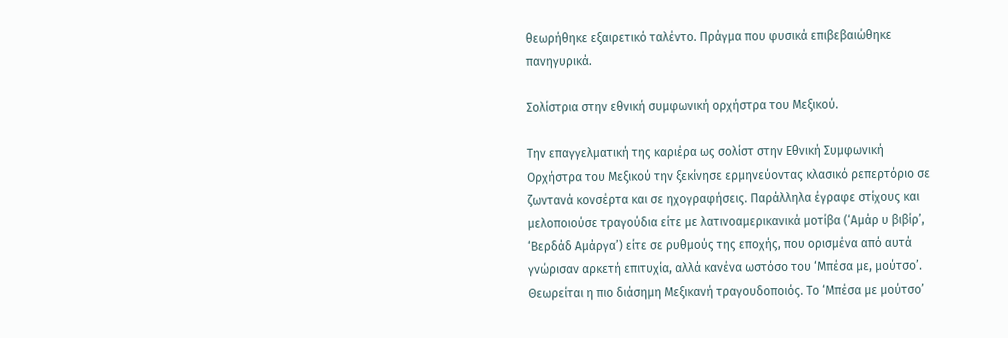θεωρήθηκε εξαιρετικό ταλέντο. Πράγμα που φυσικά επιβεβαιώθηκε πανηγυρικά.

Σολίστρια στην εθνική συμφωνική ορχήστρα του Μεξικού.

Την επαγγελματική της καριέρα ως σολίστ στην Εθνική Συμφωνική Ορχήστρα του Μεξικού την ξεκίνησε ερμηνεύοντας κλασικό ρεπερτόριο σε ζωντανά κονσέρτα και σε ηχογραφήσεις. Παράλληλα έγραφε στίχους και μελοποιούσε τραγούδια είτε με λατινοαμερικανικά μοτίβα (‘Αμάρ υ βιβίρ’, ‘Βερδάδ Αμάργα’) είτε σε ρυθμούς της εποχής, που ορισμένα από αυτά γνώρισαν αρκετή επιτυχία, αλλά κανένα ωστόσο του ‘Μπέσα με, μούτσο’. Θεωρείται η πιο διάσημη Μεξικανή τραγουδοποιός. Το ‘Μπέσα με μούτσο’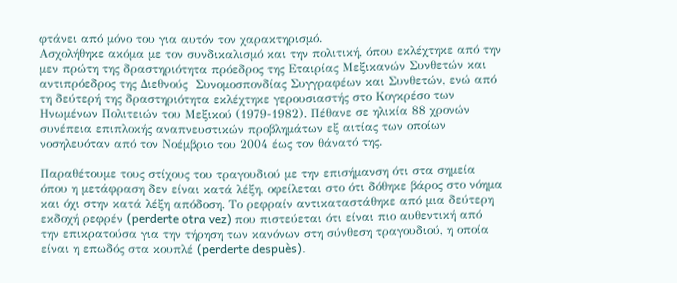φτάνει από μόνο του για αυτόν τον χαρακτηρισμό.
Ασχολήθηκε ακόμα με τον συνδικαλισμό και την πολιτική, όπου εκλέχτηκε από την μεν πρώτη της δραστηριότητα πρόεδρος της Εταιρίας Μεξικανών Συνθετών και αντιπρόεδρος της Διεθνούς  Συνομοσπονδίας Συγγραφέων και Συνθετών, ενώ από τη δεύτερή της δραστηριότητα εκλέχτηκε γερουσιαστής στο Κογκρέσο των Ηνωμένων Πολιτειών του Μεξικού (1979-1982). Πέθανε σε ηλικία 88 χρονών συνέπεια επιπλοκής αναπνευστικών προβλημάτων εξ αιτίας των οποίων νοσηλευόταν από τον Νοέμβριο του 2004 έως τον θάνατό της.

Παραθέτουμε τους στίχους του τραγουδιού με την επισήμανση ότι στα σημεία όπου η μετάφραση δεν είναι κατά λέξη, οφείλεται στο ότι δόθηκε βάρος στο νόημα και όχι στην κατά λέξη απόδοση. Το ρεφραίν αντικαταστάθηκε από μια δεύτερη εκδοχή ρεφρέν (perderte otra vez) που πιστεύεται ότι είναι πιο αυθεντική από την επικρατούσα για την τήρηση των κανόνων στη σύνθεση τραγουδιού, η οποία είναι η επωδός στα κουπλέ (perderte despuès).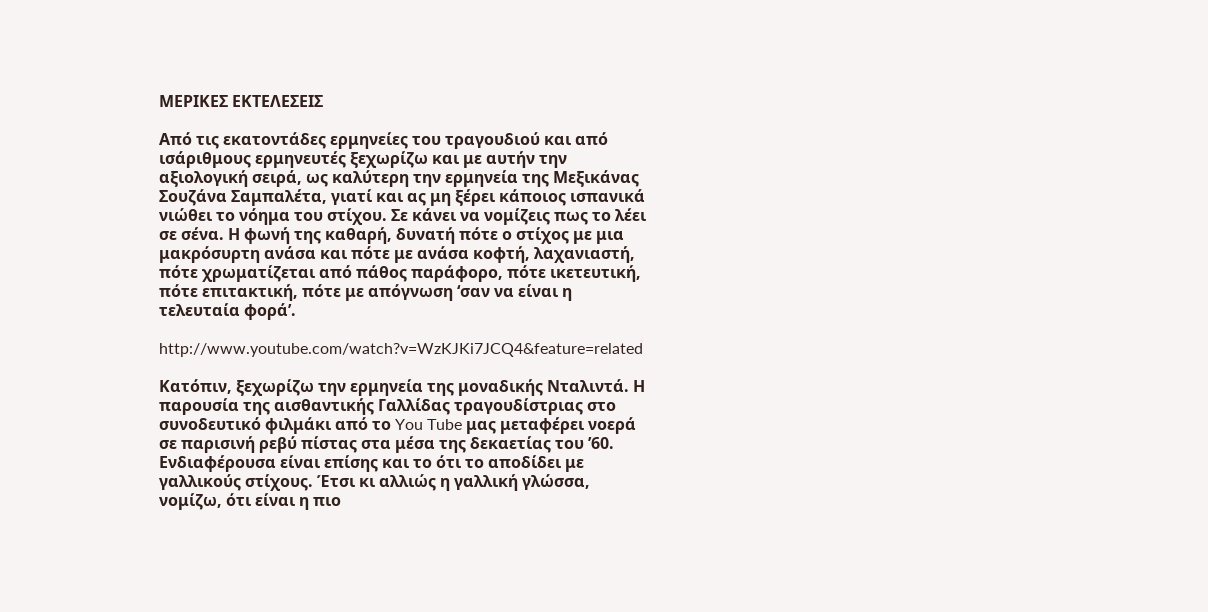ΜΕΡΙΚΕΣ ΕΚΤΕΛΕΣΕΙΣ

Από τις εκατοντάδες ερμηνείες του τραγουδιού και από ισάριθμους ερμηνευτές ξεχωρίζω και με αυτήν την αξιολογική σειρά, ως καλύτερη την ερμηνεία της Μεξικάνας Σουζάνα Σαμπαλέτα, γιατί και ας μη ξέρει κάποιος ισπανικά νιώθει το νόημα του στίχου. Σε κάνει να νομίζεις πως το λέει σε σένα. Η φωνή της καθαρή, δυνατή πότε ο στίχος με μια μακρόσυρτη ανάσα και πότε με ανάσα κοφτή, λαχανιαστή, πότε χρωματίζεται από πάθος παράφορο, πότε ικετευτική, πότε επιτακτική, πότε με απόγνωση ‘σαν να είναι η τελευταία φορά’.

http://www.youtube.com/watch?v=WzKJKi7JCQ4&feature=related

Κατόπιν, ξεχωρίζω την ερμηνεία της μοναδικής Νταλιντά. Η παρουσία της αισθαντικής Γαλλίδας τραγουδίστριας στο συνοδευτικό φιλμάκι από το You Tube μας μεταφέρει νοερά σε παρισινή ρεβύ πίστας στα μέσα της δεκαετίας του ’60. Ενδιαφέρουσα είναι επίσης και το ότι το αποδίδει με γαλλικούς στίχους. Έτσι κι αλλιώς η γαλλική γλώσσα, νομίζω, ότι είναι η πιο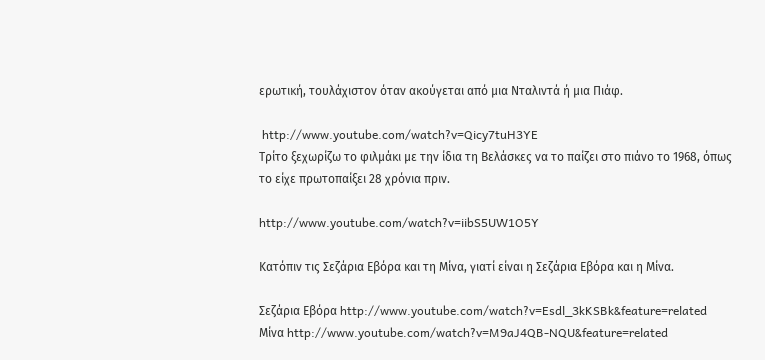ερωτική, τουλάχιστον όταν ακούγεται από μια Νταλιντά ή μια Πιάφ.

 http://www.youtube.com/watch?v=Qicy7tuH3YE
Τρίτο ξεχωρίζω το φιλμάκι με την ίδια τη Βελάσκες να το παίζει στο πιάνο το 1968, όπως το είχε πρωτοπαίξει 28 χρόνια πριν.

http://www.youtube.com/watch?v=iibS5UW1O5Y

Κατόπιν τις Σεζάρια Εβόρα και τη Μίνα, γιατί είναι η Σεζάρια Εβόρα και η Μίνα.

Σεζάρια Εβόρα http://www.youtube.com/watch?v=Esdl_3kKSBk&feature=related
Μίνα http://www.youtube.com/watch?v=M9aJ4QB-NQU&feature=related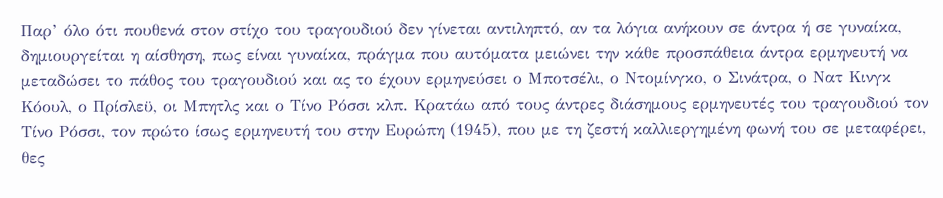Παρ’ όλο ότι πουθενά στον στίχο του τραγουδιού δεν γίνεται αντιληπτό, αν τα λόγια ανήκουν σε άντρα ή σε γυναίκα, δημιουργείται η αίσθηση, πως είναι γυναίκα, πράγμα που αυτόματα μειώνει την κάθε προσπάθεια άντρα ερμηνευτή να μεταδώσει το πάθος του τραγουδιού και ας το έχουν ερμηνεύσει ο Μποτσέλι, ο Ντομίνγκο, ο Σινάτρα, ο Νατ Κινγκ Κόουλ, ο Πρίσλεϋ, οι Μπητλς και ο Τίνο Ρόσσι κλπ. Κρατάω από τους άντρες διάσημους ερμηνευτές του τραγουδιού τον Τίνο Ρόσσι, τον πρώτο ίσως ερμηνευτή του στην Ευρώπη (1945), που με τη ζεστή καλλιεργημένη φωνή του σε μεταφέρει, θες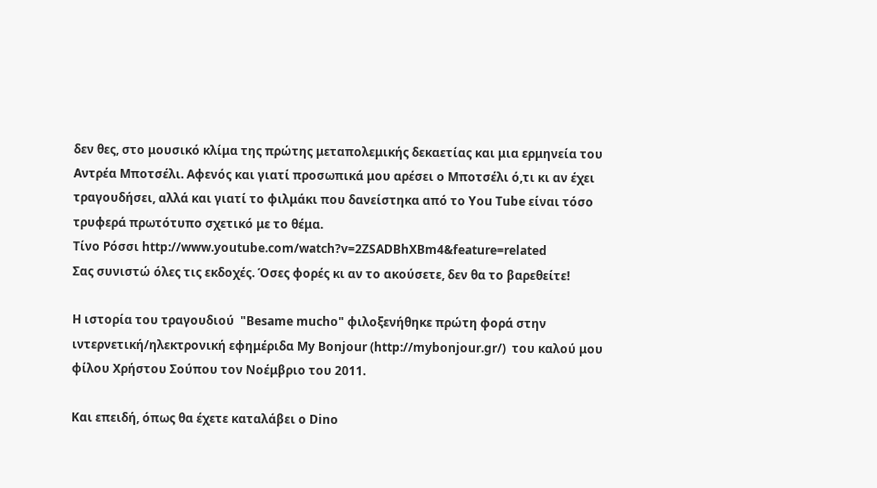δεν θες, στο μουσικό κλίμα της πρώτης μεταπολεμικής δεκαετίας και μια ερμηνεία του Αντρέα Μποτσέλι. Αφενός και γιατί προσωπικά μου αρέσει ο Μποτσέλι ό,τι κι αν έχει τραγουδήσει, αλλά και γιατί το φιλμάκι που δανείστηκα από το You Tube είναι τόσο τρυφερά πρωτότυπο σχετικό με το θέμα.
Τίνο Ρόσσι http://www.youtube.com/watch?v=2ZSADBhXBm4&feature=related
Σας συνιστώ όλες τις εκδοχές. Όσες φορές κι αν το ακούσετε, δεν θα το βαρεθείτε!

Η ιστορία του τραγουδιού  "Besame mucho" φιλοξενήθηκε πρώτη φορά στην ιντερνετική/ηλεκτρονική εφημέριδα My Bonjour (http://mybonjour.gr/)  του καλού μου φίλου Χρήστου Σούπου τον Νοέμβριο του 2011.

Και επειδή, όπως θα έχετε καταλάβει ο Dino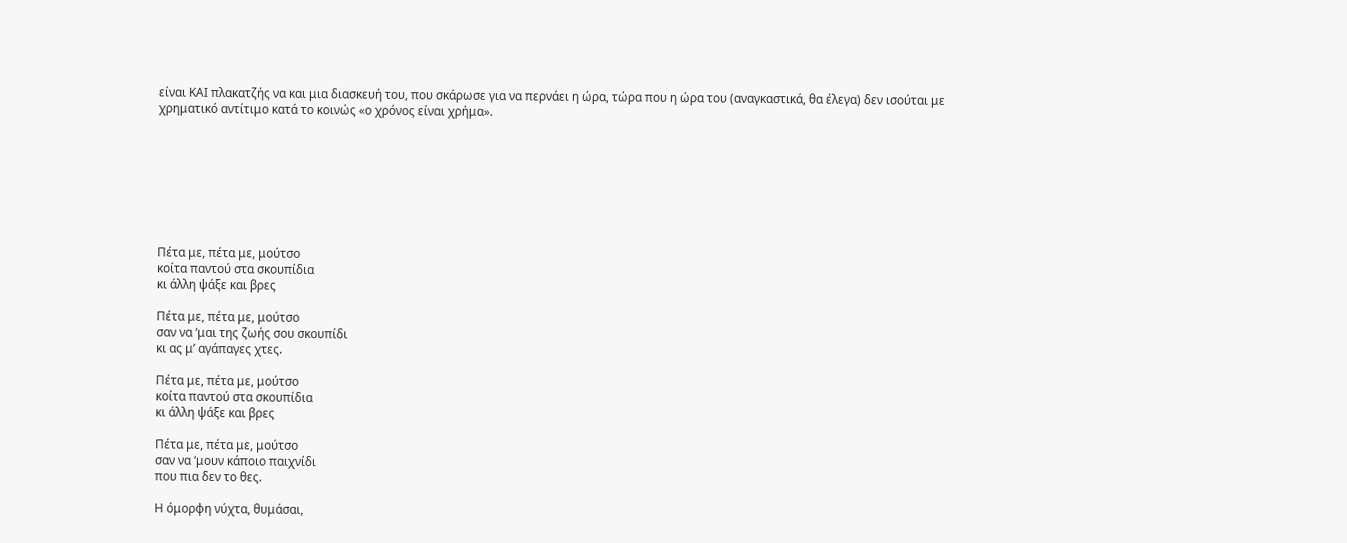είναι ΚΑΙ πλακατζής να και μια διασκευή του, που σκάρωσε για να περνάει η ώρα, τώρα που η ώρα του (αναγκαστικά, θα έλεγα) δεν ισούται με χρηματικό αντίτιμο κατά το κοινώς «ο χρόνος είναι χρήμα».








Πέτα με, πέτα με, μούτσο
κοίτα παντού στα σκουπίδια
κι άλλη ψάξε και βρες

Πέτα με, πέτα με, μούτσο
σαν να ‘μαι της ζωής σου σκουπίδι
κι ας μ’ αγάπαγες χτες.

Πέτα με, πέτα με, μούτσο
κοίτα παντού στα σκουπίδια
κι άλλη ψάξε και βρες

Πέτα με, πέτα με, μούτσο
σαν να ‘μουν κάποιο παιχνίδι
που πια δεν το θες.

Η όμορφη νύχτα, θυμάσαι,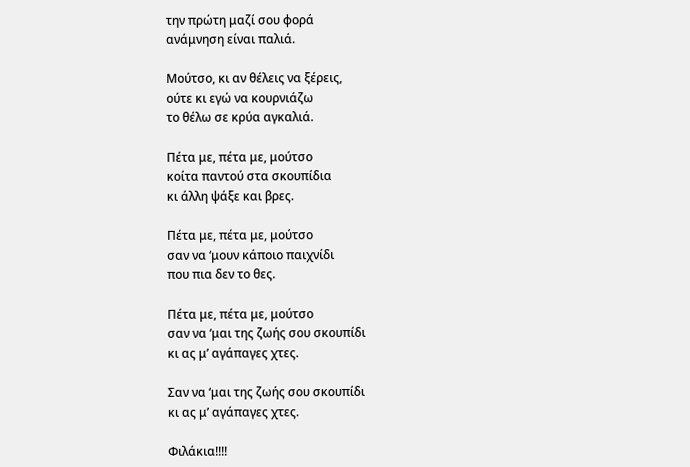την πρώτη μαζί σου φορά
ανάμνηση είναι παλιά.

Μούτσο, κι αν θέλεις να ξέρεις,
ούτε κι εγώ να κουρνιάζω
το θέλω σε κρύα αγκαλιά.

Πέτα με, πέτα με, μούτσο
κοίτα παντού στα σκουπίδια
κι άλλη ψάξε και βρες.

Πέτα με, πέτα με, μούτσο
σαν να ‘μουν κάποιο παιχνίδι
που πια δεν το θες.

Πέτα με, πέτα με, μούτσο
σαν να ‘μαι της ζωής σου σκουπίδι
κι ας μ’ αγάπαγες χτες.

Σαν να ‘μαι της ζωής σου σκουπίδι
κι ας μ’ αγάπαγες χτες.

Φιλάκια!!!!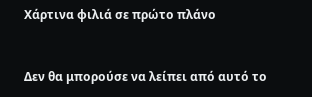Χάρτινα φιλιά σε πρώτο πλάνο


Δεν θα μπορούσε να λείπει από αυτό το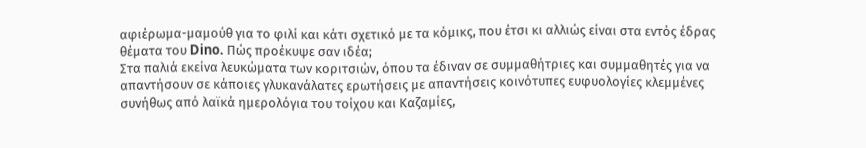αφιέρωμα-μαμούθ για το φιλί και κάτι σχετικό με τα κόμικς, που έτσι κι αλλιώς είναι στα εντός έδρας θέματα του Dino. Πώς προέκυψε σαν ιδέα;
Στα παλιά εκείνα λευκώματα των κοριτσιών, όπου τα έδιναν σε συμμαθήτριες και συμμαθητές για να απαντήσουν σε κάποιες γλυκανάλατες ερωτήσεις με απαντήσεις κοινότυπες ευφυολογίες κλεμμένες συνήθως από λαϊκά ημερολόγια του τοίχου και Καζαμίες,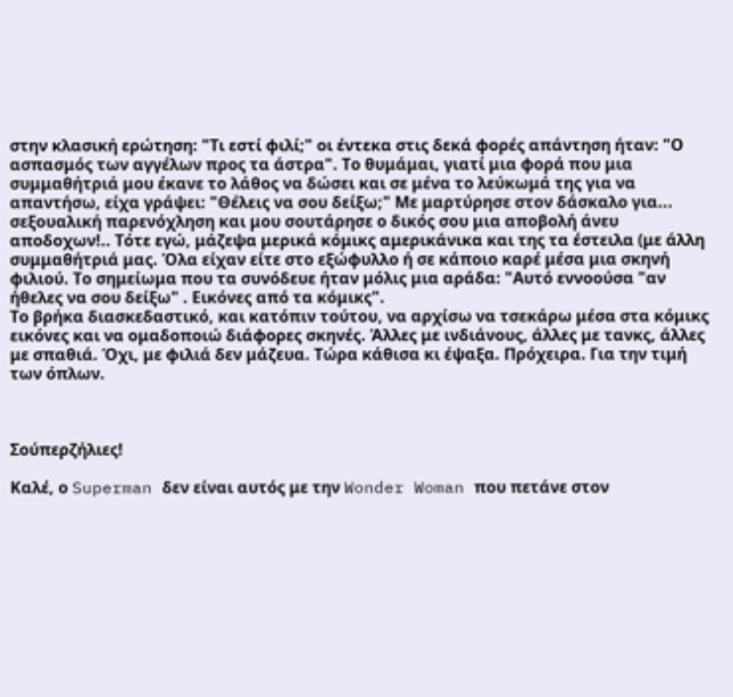στην κλασική ερώτηση: "Τι εστί φιλί;" οι έντεκα στις δεκά φορές απάντηση ήταν: "Ο ασπασμός των αγγέλων προς τα άστρα". Το θυμάμαι, γιατί μια φορά που μια συμμαθήτριά μου έκανε το λάθος να δώσει και σε μένα το λεύκωμά της για να απαντήσω, είχα γράψει: "Θέλεις να σου δείξω;" Με μαρτύρησε στον δάσκαλο για... σεξουαλική παρενόχληση και μου σουτάρησε ο δικός σου μια αποβολή άνευ αποδοχων!.. Τότε εγώ, μάζεψα μερικά κόμικς αμερικάνικα και της τα έστειλα (με άλλη συμμαθήτριά μας. Όλα είχαν είτε στο εξώφυλλο ή σε κάποιο καρέ μέσα μια σκηνή φιλιού. Το σημείωμα που τα συνόδευε ήταν μόλις μια αράδα: "Αυτό εννοούσα "αν ήθελες να σου δείξω" . Εικόνες από τα κόμικς".
Το βρήκα διασκεδαστικό, και κατόπιν τούτου, να αρχίσω να τσεκάρω μέσα στα κόμικς εικόνες και να ομαδοποιώ διάφορες σκηνές. Άλλες με ινδιάνους, άλλες με τανκς, άλλες με σπαθιά. Όχι, με φιλιά δεν μάζευα. Τώρα κάθισα κι έψαξα. Πρόχειρα. Για την τιμή των όπλων.



Σούπερζήλιες!

Καλέ, ο Superman δεν είναι αυτός με την Wonder Woman που πετάνε στον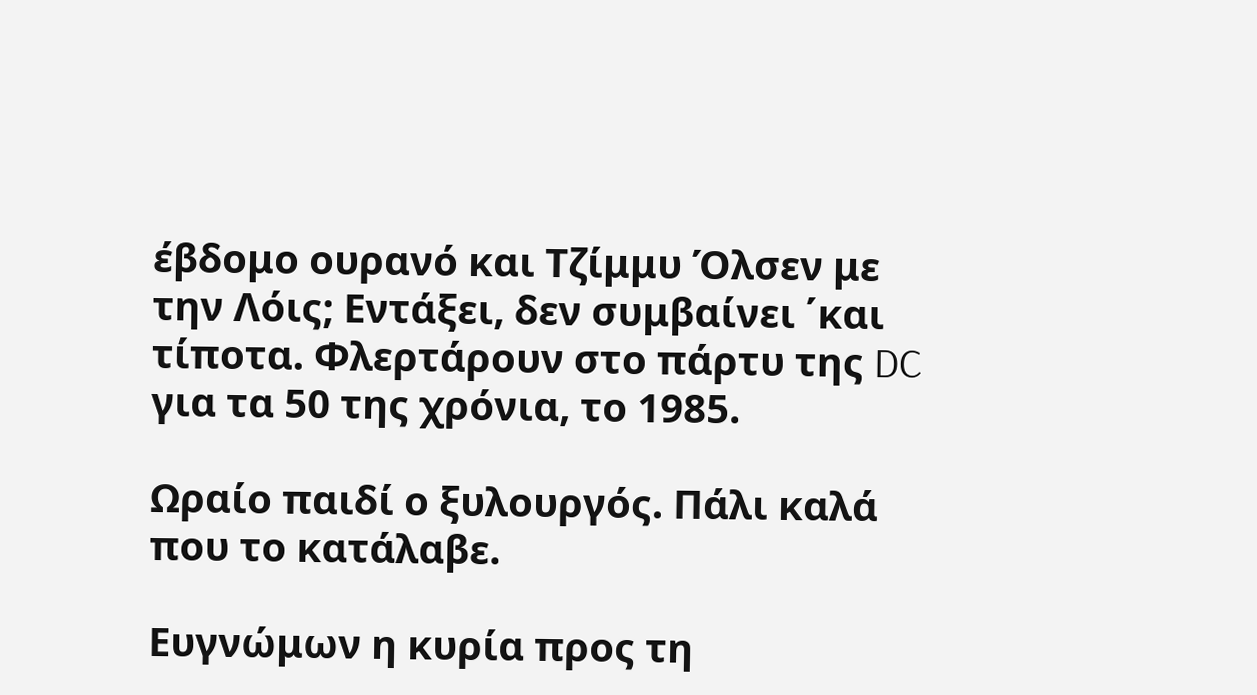έβδομο ουρανό και Τζίμμυ Όλσεν με την Λόις; Εντάξει, δεν συμβαίνει ΄και
τίποτα. Φλερτάρουν στο πάρτυ της DC για τα 50 της χρόνια, το 1985.

Ωραίο παιδί ο ξυλουργός. Πάλι καλά που το κατάλαβε.

Ευγνώμων η κυρία προς τη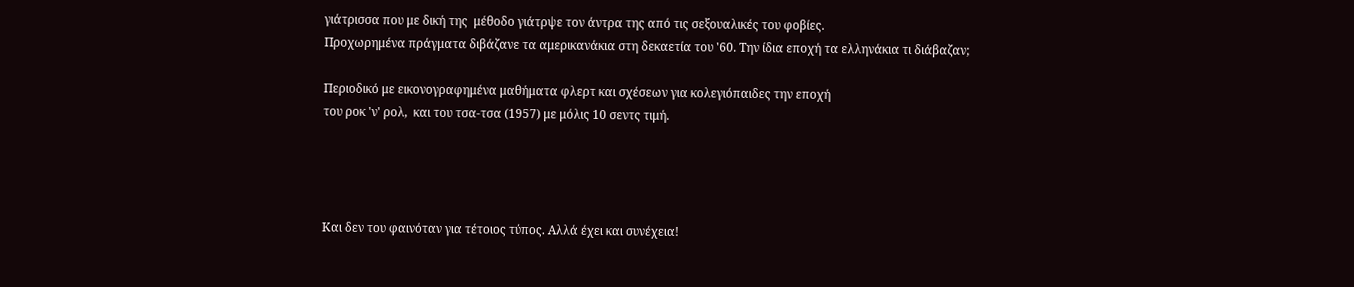γιάτρισσα που με δική της  μέθοδο γιάτρψε τον άντρα της από τις σεξουαλικές του φοβίες.
Προχωρημένα πράγματα διβάζανε τα αμερικανάκια στη δεκαετία του '60. Την ίδια εποχή τα ελληνάκια τι διάβαζαν;

Περιοδικό με εικονογραφημένα μαθήματα φλερτ και σχέσεων για κολεγιόπαιδες την εποχή
του ροκ 'ν' ρολ,  και του τσα-τσα (1957) με μόλις 10 σεντς τιμή.




Και δεν του φαινόταν για τέτοιος τύπος. Αλλά έχει και συνέχεια!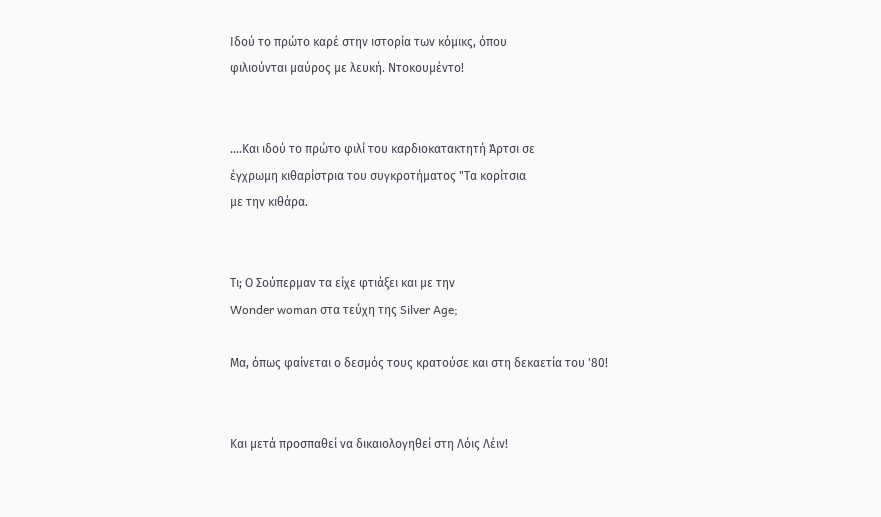Ιδού το πρώτο καρέ στην ιστορία των κόμικς, όπου
φιλιούνται μαύρος με λευκή. Ντοκουμέντο!


....Και ιδού το πρώτο φιλί του καρδιοκατακτητή Άρτσι σε
έγχρωμη κιθαρίστρια του συγκροτήματος "Τα κορίτσια
με την κιθάρα.


Τι; Ο Σούπερμαν τα είχε φτιάξει και με την
Wonder woman στα τεύχη της Silver Age;

Μα, όπως φαίνεται ο δεσμός τους κρατούσε και στη δεκαετία του '80!


Και μετά προσπαθεί να δικαιολογηθεί στη Λόις Λέιν!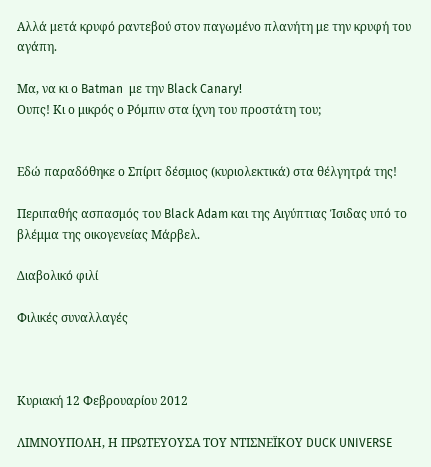Αλλά μετά κρυφό ραντεβού στον παγωμένο πλανήτη με την κρυφή του αγάπη.

Μα, να κι ο Batman  με την Black Canary!
Ουπς! Κι ο μικρός ο Ρόμπιν στα ίχνη του προστάτη του;


Εδώ παραδόθηκε ο Σπίριτ δέσμιος (κυριολεκτικά) στα θέλγητρά της!

Περιπαθής ασπασμός του Black Adam και της Αιγύπτιας Ίσιδας υπό το
βλέμμα της οικογενείας Μάρβελ.

Διαβολικό φιλί

Φιλικές συναλλαγές



Κυριακή 12 Φεβρουαρίου 2012

ΛΙΜΝΟΥΠΟΛΗ, Η ΠΡΩΤΕΥΟΥΣΑ ΤΟΥ ΝΤΙΣΝΕΪΚΟΥ DUCK UNIVERSE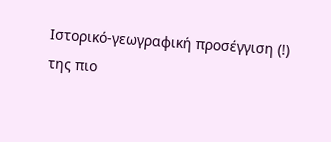Ιστορικό-γεωγραφική προσέγγιση (!)
της πιο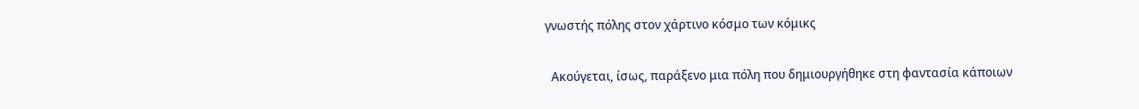γνωστής πόλης στον χάρτινο κόσμο των κόμικς

  Ακούγεται, ίσως, παράξενο μια πόλη που δημιουργήθηκε στη φαντασία κάποιων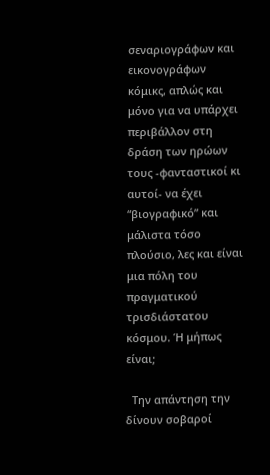σεναριογράφων και εικονογράφων κόμικς, απλώς και μόνο για να υπάρχει περιβάλλον στη δράση των ηρώων τους -φανταστικοί κι αυτοί- να έχει “βιογραφικό” και μάλιστα τόσο πλούσιο, λες και είναι μια πόλη του πραγματικού τρισδιάστατου κόσμου. Ή μήπως είναι;

  Την απάντηση την δίνουν σοβαροί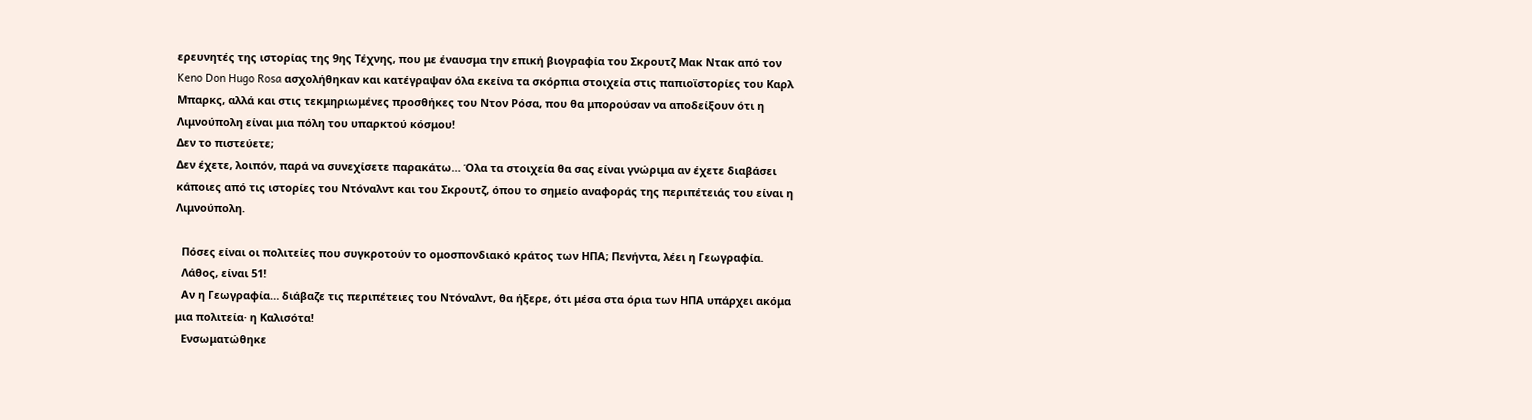ερευνητές της ιστορίας της 9ης Τέχνης, που με έναυσμα την επική βιογραφία του Σκρουτζ Μακ Ντακ από τον Keno Don Hugo Rosa ασχολήθηκαν και κατέγραψαν όλα εκείνα τα σκόρπια στοιχεία στις παπιοϊστορίες του Καρλ Μπαρκς, αλλά και στις τεκμηριωμένες προσθήκες του Ντον Ρόσα, που θα μπορούσαν να αποδείξουν ότι η Λιμνούπολη είναι μια πόλη του υπαρκτού κόσμου!
Δεν το πιστεύετε;
Δεν έχετε, λοιπόν, παρά να συνεχίσετε παρακάτω… Όλα τα στοιχεία θα σας είναι γνώριμα αν έχετε διαβάσει κάποιες από τις ιστορίες του Ντόναλντ και του Σκρουτζ, όπου το σημείο αναφοράς της περιπέτειάς του είναι η Λιμνούπολη.

  Πόσες είναι οι πολιτείες που συγκροτούν το ομοσπονδιακό κράτος των ΗΠΑ; Πενήντα, λέει η Γεωγραφία.
  Λάθος, είναι 51!
  Αν η Γεωγραφία… διάβαζε τις περιπέτειες του Ντόναλντ, θα ήξερε, ότι μέσα στα όρια των ΗΠΑ υπάρχει ακόμα μια πολιτεία· η Καλισότα!
  Ενσωματώθηκε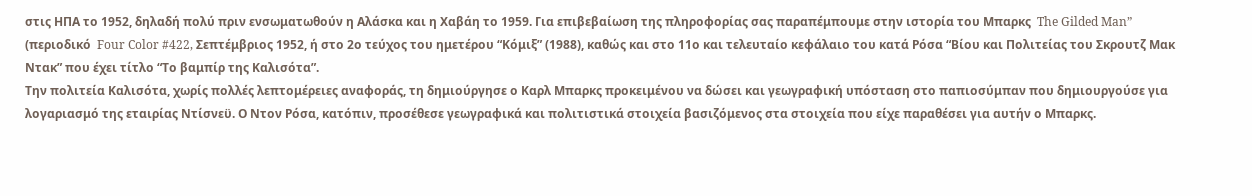στις ΗΠΑ το 1952, δηλαδή πολύ πριν ενσωματωθούν η Αλάσκα και η Χαβάη το 1959. Για επιβεβαίωση της πληροφορίας σας παραπέμπουμε στην ιστορία του Μπαρκς  The Gilded Man” (περιοδικό  Four Color #422, Σεπτέμβριος 1952, ή στο 2ο τεύχος του ημετέρου “Κόμιξ” (1988), καθώς και στο 11ο και τελευταίο κεφάλαιο του κατά Ρόσα “Βίου και Πολιτείας του Σκρουτζ Μακ Ντακ” που έχει τίτλο “Το βαμπίρ της Καλισότα”.
Την πολιτεία Καλισότα, χωρίς πολλές λεπτομέρειες αναφοράς, τη δημιούργησε ο Καρλ Μπαρκς προκειμένου να δώσει και γεωγραφική υπόσταση στο παπιοσύμπαν που δημιουργούσε για λογαριασμό της εταιρίας Ντίσνεϋ. Ο Ντον Ρόσα, κατόπιν, προσέθεσε γεωγραφικά και πολιτιστικά στοιχεία βασιζόμενος στα στοιχεία που είχε παραθέσει για αυτήν ο Μπαρκς.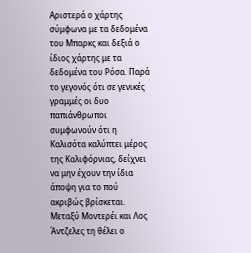Αριστερά ο χάρτης σύμφωνα με τα δεδομένα του Μπαρκς και δεξιά ο ίδιος χάρτης με τα δεδομένα του Ρόσα. Παρά το γεγονός ότι σε γενικές γραμμές οι δυο παπιάνθρωποι συμφωνούν ότι η Καλισότα καλύπτει μέρος της Καλιφόρνιας, δείχνει να μην έχουν την ίδια άποψη για το πού ακριβώς βρίσκεται. Μεταξύ Μοντερέι και Λος Άντζελες τη θέλει ο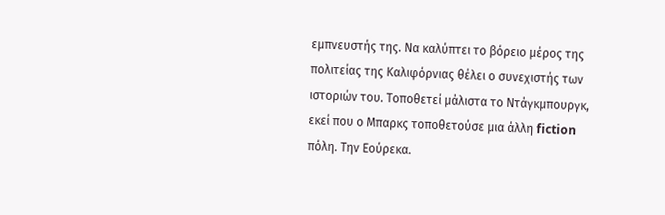εμπνευστής της. Να καλύπτει το βόρειο μέρος της πολιτείας της Καλιφόρνιας θέλει ο συνεχιστής των ιστοριών του. Τοποθετεί μάλιστα το Ντάγκμπουργκ, εκεί που ο Μπαρκς τοποθετούσε μια άλλη fiction πόλη. Την Εούρεκα.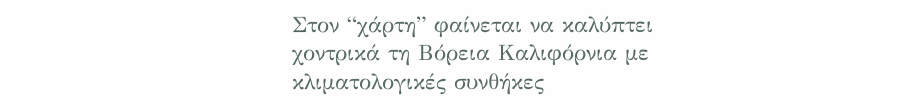Στον “χάρτη” φαίνεται να καλύπτει χοντρικά τη Βόρεια Καλιφόρνια με κλιματολογικές συνθήκες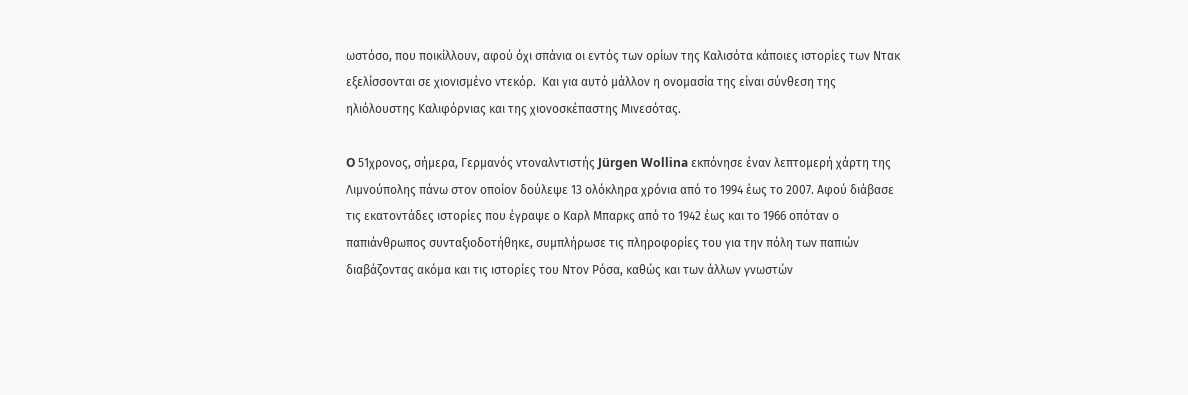ωστόσο, που ποικίλλουν, αφού όχι σπάνια οι εντός των ορίων της Καλισότα κάποιες ιστορίες των Ντακ  εξελίσσονται σε χιονισμένο ντεκόρ.  Και για αυτό μάλλον η ονομασία της είναι σύνθεση της ηλιόλουστης Καλιφόρνιας και της χιονοσκέπαστης Μινεσότας.

O 51χρονος, σήμερα, Γερμανός ντοναλντιστής Jürgen Wollina εκπόνησε έναν λεπτομερή χάρτη της Λιμνούπολης πάνω στον οποίον δούλεψε 13 ολόκληρα χρόνια από το 1994 έως το 2007. Αφού διάβασε τις εκατοντάδες ιστορίες που έγραψε ο Καρλ Μπαρκς από το 1942 έως και το 1966 οπόταν ο παπιάνθρωπος συνταξιοδοτήθηκε, συμπλήρωσε τις πληροφορίες του για την πόλη των παπιών διαβάζοντας ακόμα και τις ιστορίες του Ντον Ρόσα, καθώς και των άλλων γνωστών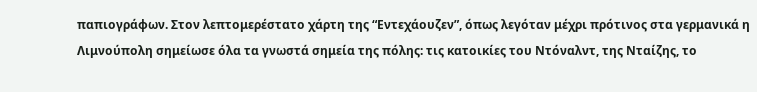παπιογράφων. Στον λεπτομερέστατο χάρτη της “Εντεχάουζεν”, όπως λεγόταν μέχρι πρότινος στα γερμανικά η Λιμνούπολη σημείωσε όλα τα γνωστά σημεία της πόλης: τις κατοικίες του Ντόναλντ, της Νταίζης, το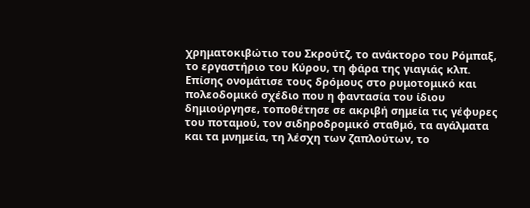χρηματοκιβώτιο του Σκρούτζ, το ανάκτορο του Ρόμπαξ, το εργαστήριο του Κύρου, τη φάρα της γιαγιάς κλπ. Επίσης ονομάτισε τους δρόμους στο ρυμοτομικό και πολεοδομικό σχέδιο που η φαντασία του ίδιου δημιούργησε, τοποθέτησε σε ακριβή σημεία τις γέφυρες του ποταμού, τον σιδηροδρομικό σταθμό, τα αγάλματα και τα μνημεία, τη λέσχη των ζαπλούτων, το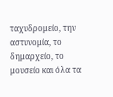ταχυδρομείο, την αστυνομία, το δημαρχείο, το μουσείο και όλα τα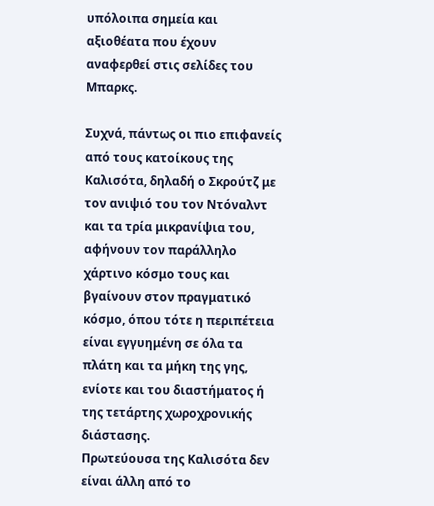υπόλοιπα σημεία και αξιοθέατα που έχουν αναφερθεί στις σελίδες του Μπαρκς.

Συχνά, πάντως οι πιο επιφανείς από τους κατοίκους της Καλισότα, δηλαδή ο Σκρούτζ με τον ανιψιό του τον Ντόναλντ και τα τρία μικρανίψια του, αφήνουν τον παράλληλο χάρτινο κόσμο τους και βγαίνουν στον πραγματικό κόσμο, όπου τότε η περιπέτεια είναι εγγυημένη σε όλα τα πλάτη και τα μήκη της γης, ενίοτε και του διαστήματος ή της τετάρτης χωροχρονικής διάστασης.
Πρωτεύουσα της Καλισότα δεν είναι άλλη από το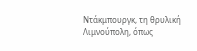Ντάκμπουργκ, τη θρυλική Λιμνούπολη, όπως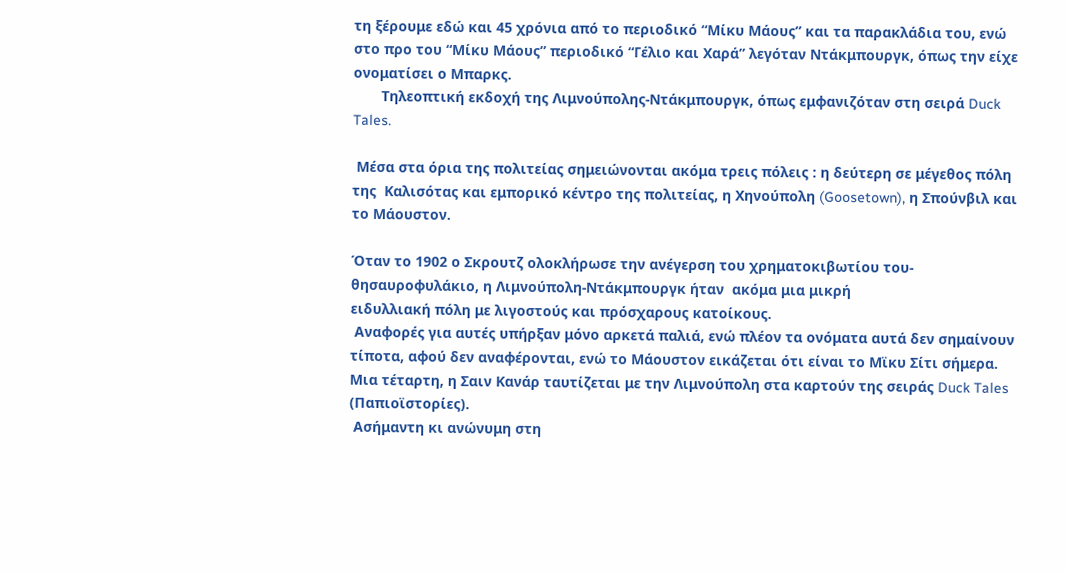τη ξέρουμε εδώ και 45 χρόνια από το περιοδικό “Μίκυ Μάους” και τα παρακλάδια του, ενώ στο προ του “Μίκυ Μάους” περιοδικό “Γέλιο και Χαρά” λεγόταν Ντάκμπουργκ, όπως την είχε ονοματίσει ο Μπαρκς.
       Τηλεοπτική εκδοχή της Λιμνούπολης-Ντάκμπουργκ, όπως εμφανιζόταν στη σειρά Duck Tales.

 Μέσα στα όρια της πολιτείας σημειώνονται ακόμα τρεις πόλεις : η δεύτερη σε μέγεθος πόλη της  Καλισότας και εμπορικό κέντρο της πολιτείας, η Χηνούπολη (Goosetown), η Σπούνβιλ και το Μάουστον.

Όταν το 1902 ο Σκρουτζ ολοκλήρωσε την ανέγερση του χρηματοκιβωτίου του-
θησαυροφυλάκιο, η Λιμνούπολη-Ντάκμπουργκ ήταν  ακόμα μια μικρή
ειδυλλιακή πόλη με λιγοστούς και πρόσχαρους κατοίκους.
 Αναφορές για αυτές υπήρξαν μόνο αρκετά παλιά, ενώ πλέον τα ονόματα αυτά δεν σημαίνουν τίποτα, αφού δεν αναφέρονται, ενώ το Μάουστον εικάζεται ότι είναι το Μϊκυ Σίτι σήμερα. Μια τέταρτη, η Σαιν Κανάρ ταυτίζεται με την Λιμνούπολη στα καρτούν της σειράς Duck Tales (Παπιοϊστορίες).
 Ασήμαντη κι ανώνυμη στη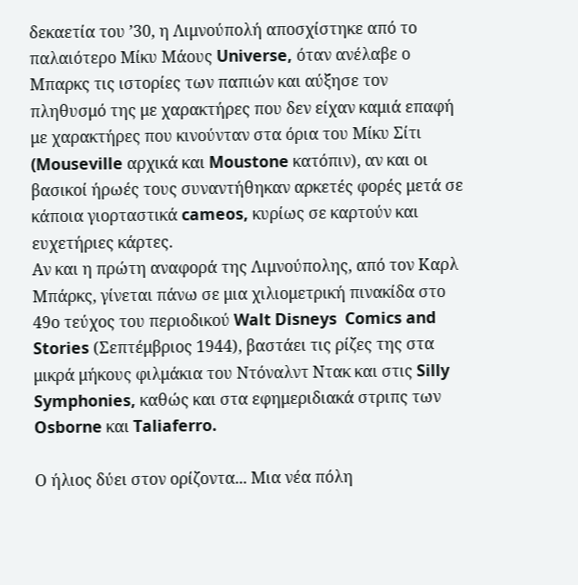δεκαετία του ’30, η Λιμνούπολή αποσχίστηκε από το παλαιότερο Μίκυ Μάους Universe, όταν ανέλαβε ο Μπαρκς τις ιστορίες των παπιών και αύξησε τον πληθυσμό της με χαρακτήρες που δεν είχαν καμιά επαφή με χαρακτήρες που κινούνταν στα όρια του Μίκυ Σίτι (Mouseville αρχικά και Moustone κατόπιν), αν και οι βασικοί ήρωές τους συναντήθηκαν αρκετές φορές μετά σε κάποια γιορταστικά cameos, κυρίως σε καρτούν και ευχετήριες κάρτες.
Αν και η πρώτη αναφορά της Λιμνούπολης, από τον Καρλ Μπάρκς, γίνεται πάνω σε μια χιλιομετρική πινακίδα στο 49ο τεύχος του περιοδικού Walt Disneys  Comics and Stories (Σεπτέμβριος 1944), βαστάει τις ρίζες της στα μικρά μήκους φιλμάκια του Ντόναλντ Ντακ και στις Silly Symphonies, καθώς και στα εφημεριδιακά στριπς των Osborne και Taliaferro.

Ο ήλιος δύει στον ορίζοντα... Μια νέα πόλη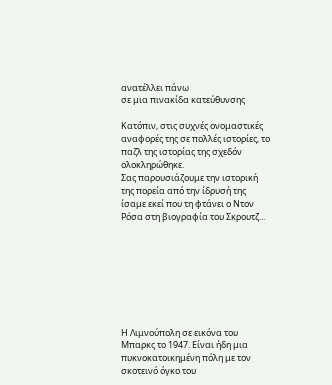ανατέλλει πάνω
σε μια πινακίδα κατεύθυνσης

Κατόπιν, στις συχνές ονομαστικές αναφορές της σε πολλές ιστορίες, το παζλ της ιστορίας της σχεδόν ολοκληρώθηκε.
Σας παρουσιάζουμε την ιστορική της πορεία από την ίδρυσή της ίσαμε εκεί που τη φτάνει ο Ντον Ρόσα στη βιογραφία του Σκρουτζ...








Η Λιμνούπολη σε εικόνα του Μπαρκς το 1947. Είναι ήδη μια
πυκνοκατοικημένη πόλη με τον σκοτεινό όγκο του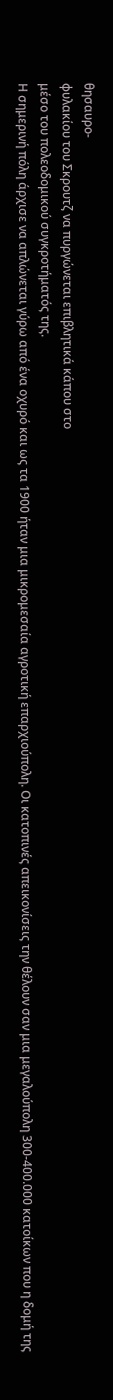θησαυρο-
φυλακίου του Σκρουτζ να πυργώνεται επιβλητικά κάπου στο
μέσο του πολεοδομικού συγκροτήματός της.
Η σημερινή πόλη άρχισε να απλώνεται γύρω από ένα οχυρό και ως τα 1900 ήταν μια μικρομεσαία αγροτική επαρχιούπολη. Οι κατοπινές απεικονίσεις την θέλουν σαν μια μεγαλούπολη 300-400.000 κατοίκων που η δομή της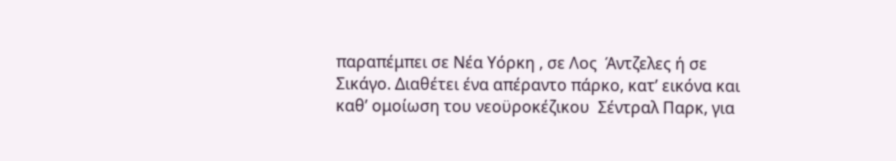παραπέμπει σε Νέα Υόρκη , σε Λος  Άντζελες ή σε Σικάγο. Διαθέτει ένα απέραντο πάρκο, κατ’ εικόνα και καθ’ ομοίωση του νεοϋροκέζικου  Σέντραλ Παρκ, για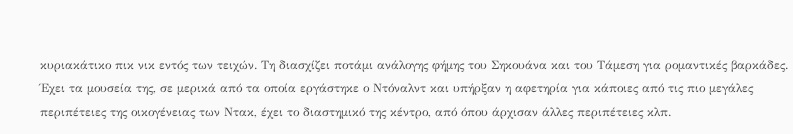κυριακάτικο πικ νικ εντός των τειχών. Τη διασχίζει ποτάμι ανάλογης φήμης του Σηκουάνα και του Τάμεση για ρομαντικές βαρκάδες. Έχει τα μουσεία της, σε μερικά από τα οποία εργάστηκε ο Ντόναλντ και υπήρξαν η αφετηρία για κάποιες από τις πιο μεγάλες περιπέτειες της οικογένειας των Ντακ, έχει το διαστημικό της κέντρο, από όπου άρχισαν άλλες περιπέτειες κλπ.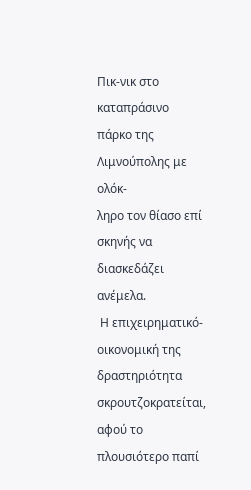Πικ-νικ στο καταπράσινο πάρκο της Λιμνούπολης με ολόκ-
ληρο τον θίασο επί σκηνής να διασκεδάζει ανέμελα.
 Η επιχειρηματικό-οικονομική της δραστηριότητα σκρουτζοκρατείται, αφού το πλουσιότερο παπί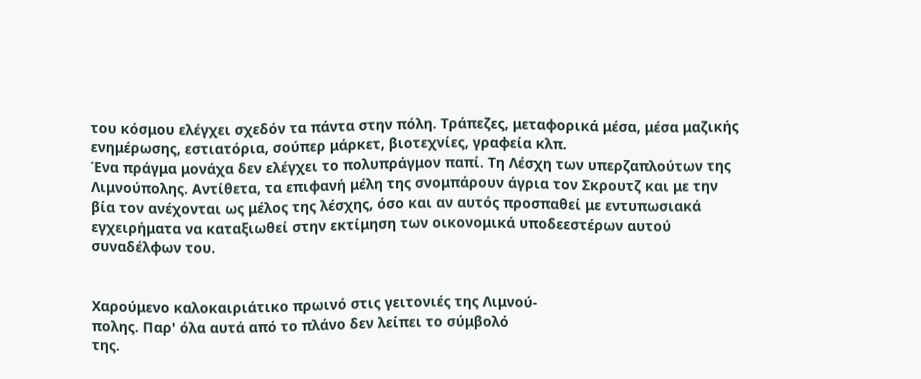του κόσμου ελέγχει σχεδόν τα πάντα στην πόλη. Τράπεζες, μεταφορικά μέσα, μέσα μαζικής ενημέρωσης, εστιατόρια, σούπερ μάρκετ, βιοτεχνίες, γραφεία κλπ.
Ένα πράγμα μονάχα δεν ελέγχει το πολυπράγμον παπί. Τη Λέσχη των υπερζαπλούτων της Λιμνούπολης. Αντίθετα, τα επιφανή μέλη της σνομπάρουν άγρια τον Σκρουτζ και με την βία τον ανέχονται ως μέλος της λέσχης, όσο και αν αυτός προσπαθεί με εντυπωσιακά εγχειρήματα να καταξιωθεί στην εκτίμηση των οικονομικά υποδεεστέρων αυτού συναδέλφων του.


Χαρούμενο καλοκαιριάτικο πρωινό στις γειτονιές της Λιμνού-
πολης. Παρ' όλα αυτά από το πλάνο δεν λείπει το σύμβολό
της.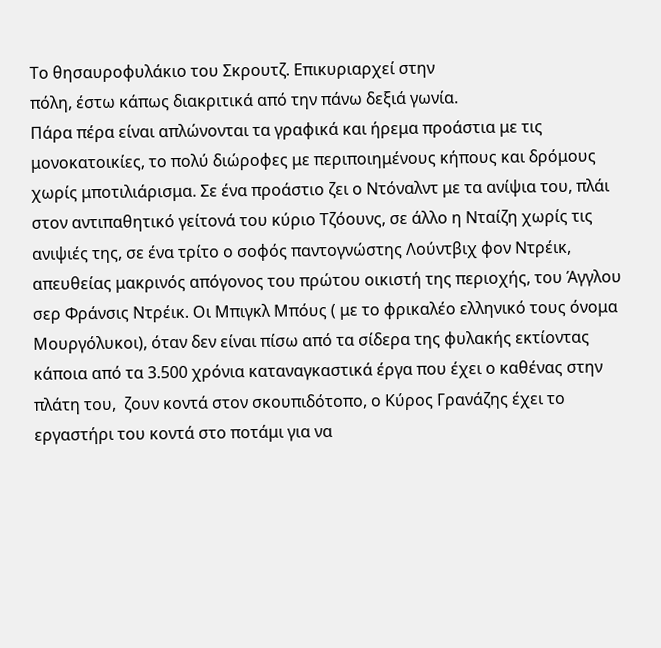Το θησαυροφυλάκιο του Σκρουτζ. Επικυριαρχεί στην
πόλη, έστω κάπως διακριτικά από την πάνω δεξιά γωνία.
Πάρα πέρα είναι απλώνονται τα γραφικά και ήρεμα προάστια με τις μονοκατοικίες, το πολύ διώροφες με περιποιημένους κήπους και δρόμους χωρίς μποτιλιάρισμα. Σε ένα προάστιο ζει ο Ντόναλντ με τα ανίψια του, πλάι στον αντιπαθητικό γείτονά του κύριο Τζόουνς, σε άλλο η Νταίζη χωρίς τις ανιψιές της, σε ένα τρίτο ο σοφός παντογνώστης Λούντβιχ φον Ντρέικ, απευθείας μακρινός απόγονος του πρώτου οικιστή της περιοχής, του Άγγλου σερ Φράνσις Ντρέικ. Οι Μπιγκλ Μπόυς ( με το φρικαλέο ελληνικό τους όνομα Μουργόλυκοι), όταν δεν είναι πίσω από τα σίδερα της φυλακής εκτίοντας κάποια από τα 3.500 χρόνια καταναγκαστικά έργα που έχει ο καθένας στην πλάτη του,  ζουν κοντά στον σκουπιδότοπο, ο Κύρος Γρανάζης έχει το εργαστήρι του κοντά στο ποτάμι για να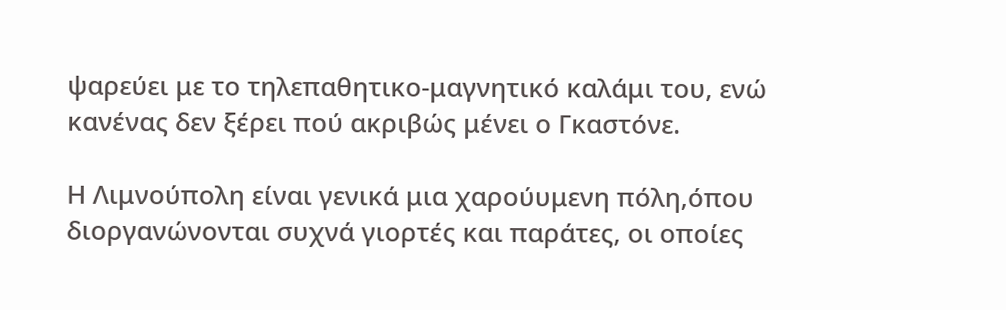ψαρεύει με το τηλεπαθητικο-μαγνητικό καλάμι του, ενώ κανένας δεν ξέρει πού ακριβώς μένει ο Γκαστόνε.

Η Λιμνούπολη είναι γενικά μια χαρούυμενη πόλη,όπου
διοργανώνονται συχνά γιορτές και παράτες, οι οποίες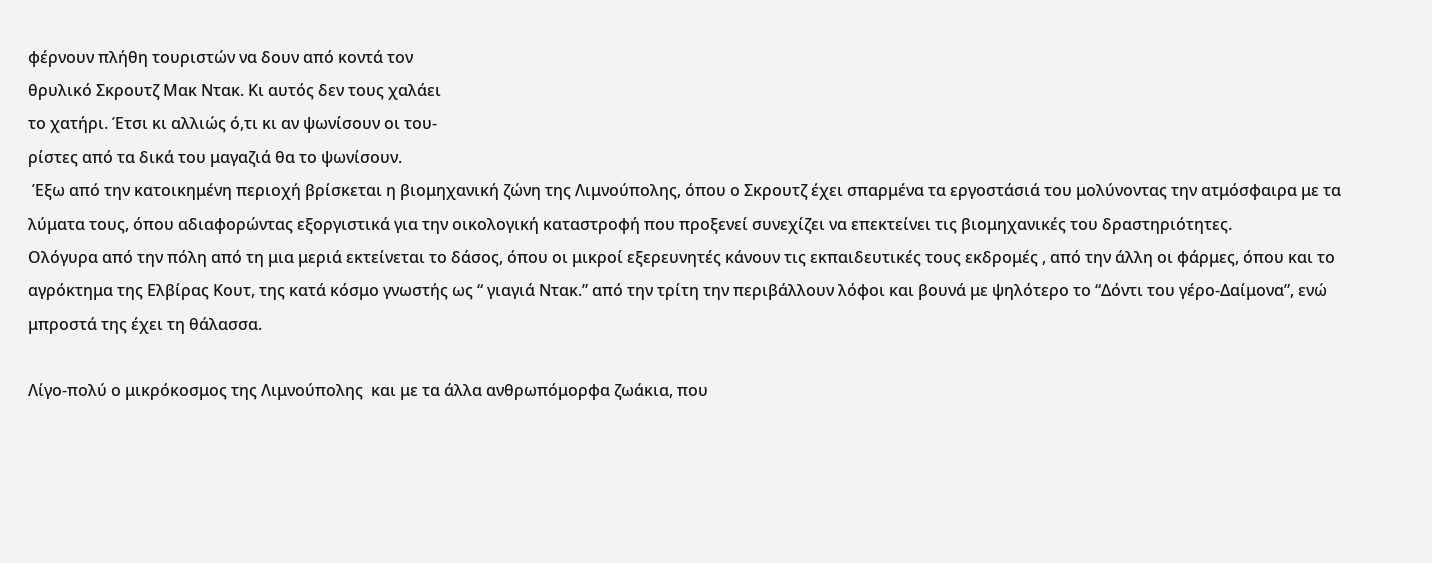φέρνουν πλήθη τουριστών να δουν από κοντά τον
θρυλικό Σκρουτζ Μακ Ντακ. Κι αυτός δεν τους χαλάει
το χατήρι. Έτσι κι αλλιώς ό,τι κι αν ψωνίσουν οι του-
ρίστες από τα δικά του μαγαζιά θα το ψωνίσουν.
 Έξω από την κατοικημένη περιοχή βρίσκεται η βιομηχανική ζώνη της Λιμνούπολης, όπου ο Σκρουτζ έχει σπαρμένα τα εργοστάσιά του μολύνοντας την ατμόσφαιρα με τα λύματα τους, όπου αδιαφορώντας εξοργιστικά για την οικολογική καταστροφή που προξενεί συνεχίζει να επεκτείνει τις βιομηχανικές του δραστηριότητες.
Ολόγυρα από την πόλη από τη μια μεριά εκτείνεται το δάσος, όπου οι μικροί εξερευνητές κάνουν τις εκπαιδευτικές τους εκδρομές , από την άλλη οι φάρμες, όπου και το αγρόκτημα της Ελβίρας Κουτ, της κατά κόσμο γνωστής ως “ γιαγιά Ντακ.” από την τρίτη την περιβάλλουν λόφοι και βουνά με ψηλότερο το “Δόντι του γέρο-Δαίμονα”, ενώ μπροστά της έχει τη θάλασσα.

Λίγο-πολύ ο μικρόκοσμος της Λιμνούπολης  και με τα άλλα ανθρωπόμορφα ζωάκια, που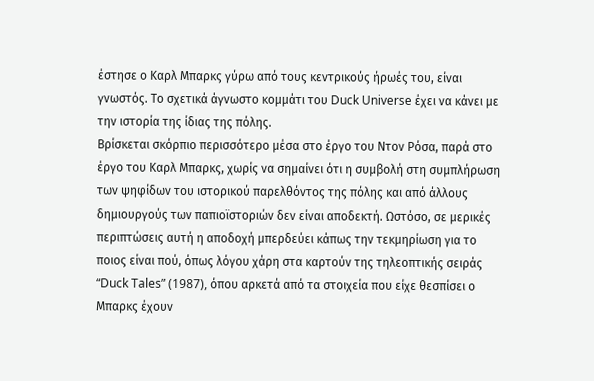έστησε ο Καρλ Μπαρκς γύρω από τους κεντρικούς ήρωές του, είναι γνωστός. Το σχετικά άγνωστο κομμάτι του Duck Universe έχει να κάνει με την ιστορία της ίδιας της πόλης.
Βρίσκεται σκόρπιο περισσότερο μέσα στο έργο του Ντον Ρόσα, παρά στο έργο του Καρλ Μπαρκς, χωρίς να σημαίνει ότι η συμβολή στη συμπλήρωση των ψηφίδων του ιστορικού παρελθόντος της πόλης και από άλλους δημιουργούς των παπιοϊστοριών δεν είναι αποδεκτή. Ωστόσο, σε μερικές περιπτώσεις αυτή η αποδοχή μπερδεύει κάπως την τεκμηρίωση για το ποιος είναι πού, όπως λόγου χάρη στα καρτούν της τηλεοπτικής σειράς “Duck Tales” (1987), όπου αρκετά από τα στοιχεία που είχε θεσπίσει ο Μπαρκς έχουν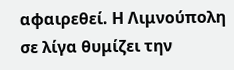αφαιρεθεί. Η Λιμνούπολη σε λίγα θυμίζει την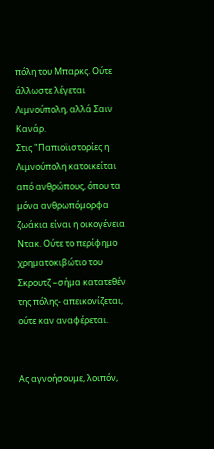πόλη του Μπαρκς. Ούτε άλλωστε λέγεται Λιμνούπολη, αλλά Σαιν Κανάρ.
Στις "Παπιοϊιστορίες η Λιμνούπολη κατοικείται από ανθρώπους, όπου τα μόνα ανθρωπόμορφα ζωάκια είναι η οικογένεια Ντακ. Ούτε το περίφημο χρηματοκιβώτιο του Σκρουτζ –σήμα κατατεθέν της πόλης- απεικονίζεται, ούτε καν αναφέρεται.


Ας αγνοήσουμε, λοιπόν,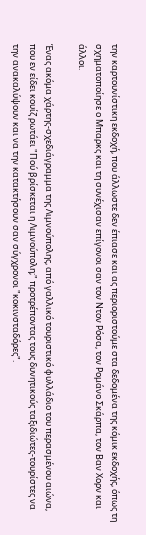την καρτουνίστικη εκδοχή, που άλλωστε δεν έπιασε και ας περιοριστούμε στα δεδομένα της κόμικ εκδοχής, όπως τη σχηματοποίησε ο Μπαρκς και τη συνέχισαν επίγονοι σαν τον Ντον Ρόσα, τον Ρομάνο Σκάρπα, τον Βαν Χορν και άλλοι.

Ένας ακόμα χάρτης-σχεδιάγραμμα της Λιμνούπολης, από γαλλικό τουριστικό φυλλάδιο του περασμένου αιώνα, που εν είδει κουίζ ρωτάει "Πού βρίσκεται η Λιμνούπολη;" προτρέποντας τους δυνητικούς ταξιδιώτες-τουρίστες να την ανακαλύψουν και να την κατακτήσουν σαν σύγχρονοι "κοκινσταδόρες".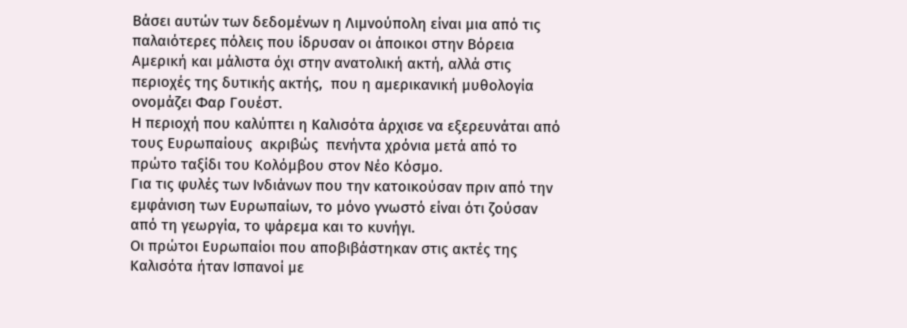Βάσει αυτών των δεδομένων η Λιμνούπολη είναι μια από τις παλαιότερες πόλεις που ίδρυσαν οι άποικοι στην Βόρεια Αμερική και μάλιστα όχι στην ανατολική ακτή, αλλά στις περιοχές της δυτικής ακτής,  που η αμερικανική μυθολογία ονομάζει Φαρ Γουέστ.
Η περιοχή που καλύπτει η Καλισότα άρχισε να εξερευνάται από τους Ευρωπαίους  ακριβώς  πενήντα χρόνια μετά από το πρώτο ταξίδι του Κολόμβου στον Νέο Κόσμο.
Για τις φυλές των Ινδιάνων που την κατοικούσαν πριν από την εμφάνιση των Ευρωπαίων, το μόνο γνωστό είναι ότι ζούσαν από τη γεωργία, το ψάρεμα και το κυνήγι.
Οι πρώτοι Ευρωπαίοι που αποβιβάστηκαν στις ακτές της Καλισότα ήταν Ισπανοί με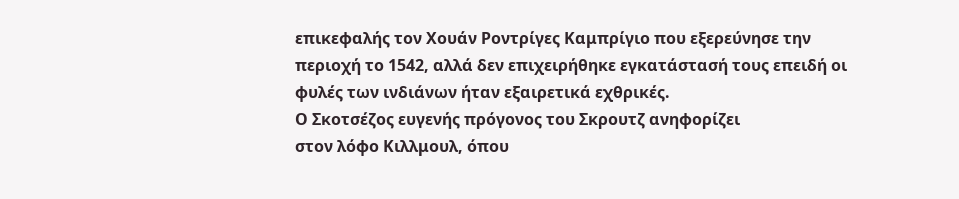επικεφαλής τον Χουάν Ροντρίγες Καμπρίγιο που εξερεύνησε την περιοχή το 1542, αλλά δεν επιχειρήθηκε εγκατάστασή τους επειδή οι φυλές των ινδιάνων ήταν εξαιρετικά εχθρικές.
Ο Σκοτσέζος ευγενής πρόγονος του Σκρουτζ ανηφορίζει
στον λόφο Κιλλμουλ, όπου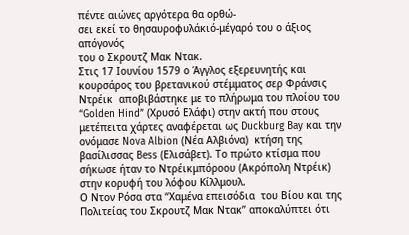πέντε αιώνες αργότερα θα ορθώ-
σει εκεί το θησαυροφυλάκιό-μέγαρό του ο άξιος απόγονός
του ο Σκρουτζ Μακ Ντακ.
Στις 17 Ιουνίου 1579 ο Άγγλος εξερευνητής και κουρσάρος του βρετανικού στέμματος σερ Φράνσις Ντρέικ  αποβιβάστηκε με το πλήρωμα του πλοίου του “Golden Hind” (Χρυσό Ελάφι) στην ακτή που στους μετέπειτα χάρτες αναφέρεται ως Duckburg Bay και την ονόμασε Nova Albion (Νέα Αλβιόνα)  κτήση της βασίλισσας Bess (Ελισάβετ). Το πρώτο κτίσμα που σήκωσε ήταν το Ντρέικμπόροου (Ακρόπολη Ντρέικ) στην κορυφή του λόφου Κίλλμουλ.
Ο Ντον Ρόσα στα “Χαμένα επεισόδια  του Βίου και της Πολιτείας του Σκρουτζ Μακ Ντακ” αποκαλύπτει ότι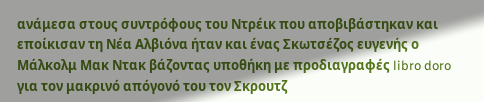ανάμεσα στους συντρόφους του Ντρέικ που αποβιβάστηκαν και εποίκισαν τη Νέα Αλβιόνα ήταν και ένας Σκωτσέζος ευγενής ο Μάλκολμ Μακ Ντακ βάζοντας υποθήκη με προδιαγραφές libro doro για τον μακρινό απόγονό του τον Σκρουτζ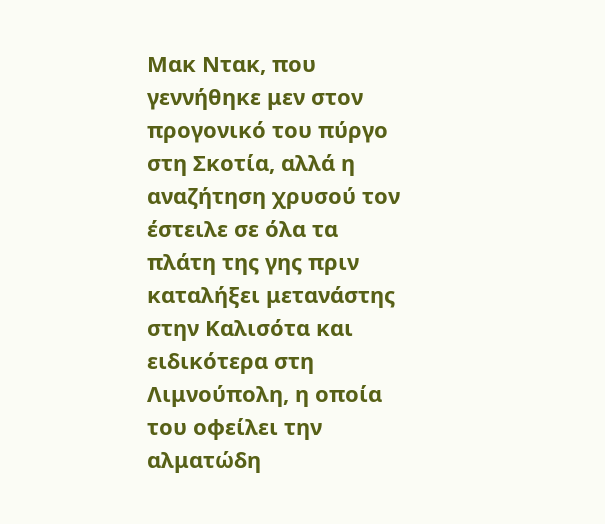Μακ Ντακ, που γεννήθηκε μεν στον προγονικό του πύργο στη Σκοτία, αλλά η αναζήτηση χρυσού τον έστειλε σε όλα τα πλάτη της γης πριν καταλήξει μετανάστης στην Καλισότα και ειδικότερα στη Λιμνούπολη, η οποία του οφείλει την αλματώδη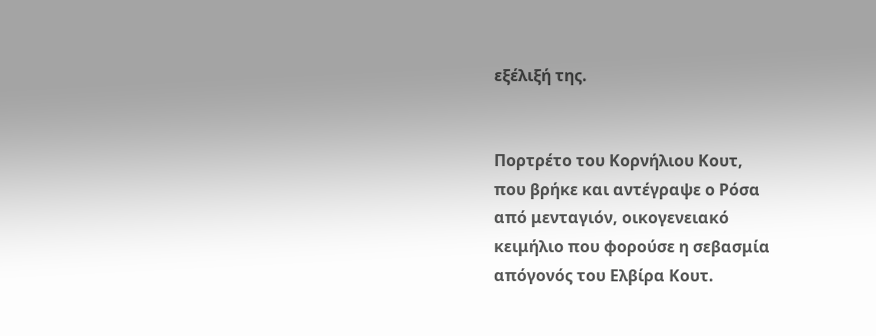εξέλιξή της.


Πορτρέτο του Κορνήλιου Κουτ,
που βρήκε και αντέγραψε ο Ρόσα
από μενταγιόν, οικογενειακό
κειμήλιο που φορούσε η σεβασμία
απόγονός του Ελβίρα Κουτ.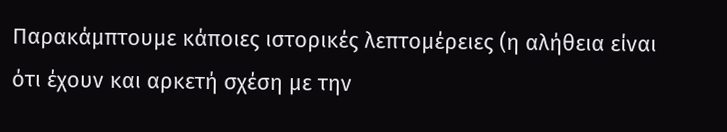Παρακάμπτουμε κάποιες ιστορικές λεπτομέρειες (η αλήθεια είναι ότι έχουν και αρκετή σχέση με την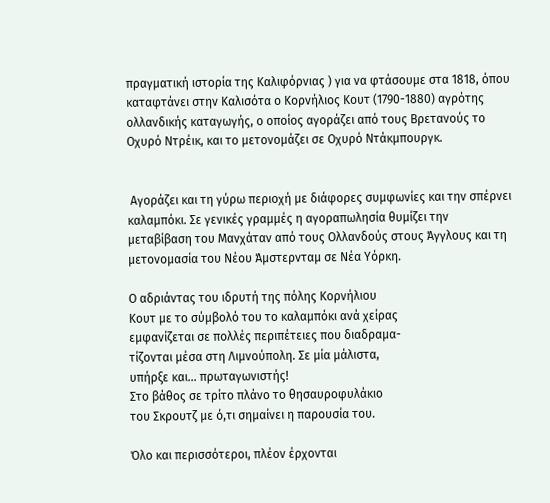πραγματική ιστορία της Καλιφόρνιας ) για να φτάσουμε στα 1818, όπου καταφτάνει στην Καλισότα ο Κορνήλιος Κουτ (1790-1880) αγρότης ολλανδικής καταγωγής, ο οποίος αγοράζει από τους Βρετανούς το Οχυρό Ντρέικ, και το μετονομάζει σε Οχυρό Ντάκμπουργκ.


 Αγοράζει και τη γύρω περιοχή με διάφορες συμφωνίες και την σπέρνει καλαμπόκι. Σε γενικές γραμμές η αγοραπωλησία θυμίζει την μεταβίβαση του Μανχάταν από τους Ολλανδούς στους Άγγλους και τη μετονομασία του Νέου Άμστερνταμ σε Νέα Υόρκη.

Ο αδριάντας του ιδρυτή της πόλης Κορνήλιου
Κουτ με το σύμβολό του το καλαμπόκι ανά χείρας
εμφανίζεται σε πολλές περιπέτειες που διαδραμα-
τίζονται μέσα στη Λιμνούπολη. Σε μία μάλιστα,
υπήρξε και... πρωταγωνιστής!
Στο βάθος σε τρίτο πλάνο το θησαυροφυλάκιο
του Σκρουτζ με ό,τι σημαίνει η παρουσία του.

Όλο και περισσότεροι, πλέον έρχονται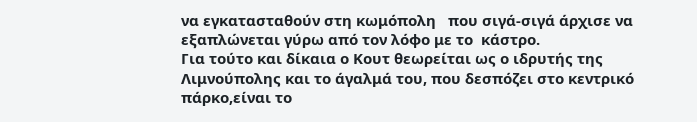να εγκατασταθούν στη κωμόπολη   που σιγά-σιγά άρχισε να εξαπλώνεται γύρω από τον λόφο με το  κάστρο.
Για τούτο και δίκαια ο Κουτ θεωρείται ως ο ιδρυτής της Λιμνούπολης και το άγαλμά του, που δεσπόζει στο κεντρικό πάρκο,είναι το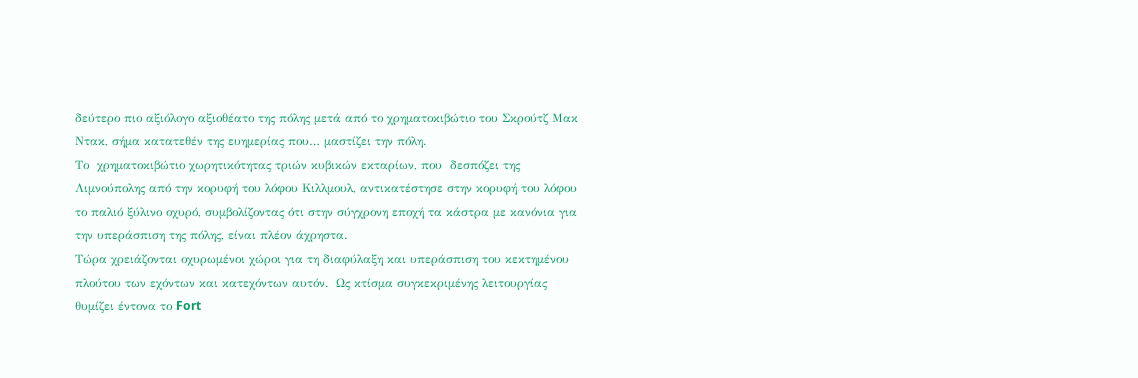δεύτερο πιο αξιόλογο αξιοθέατο της πόλης μετά από το χρηματοκιβώτιο του Σκρούτζ Μακ Ντακ, σήμα κατατεθέν της ευημερίας που… μαστίζει την πόλη.
Το  χρηματοκιβώτιο χωρητικότητας τριών κυβικών εκταρίων, που  δεσπόζει της Λιμνούπολης από την κορυφή του λόφου Κιλλμουλ, αντικατέστησε στην κορυφή του λόφου το παλιό ξύλινο οχυρό, συμβολίζοντας ότι στην σύγχρονη εποχή τα κάστρα με κανόνια για την υπεράσπιση της πόλης, είναι πλέον άχρηστα.
Τώρα χρειάζονται οχυρωμένοι χώροι για τη διαφύλαξη και υπεράσπιση του κεκτημένου πλούτου των εχόντων και κατεχόντων αυτόν.  Ως κτίσμα συγκεκριμένης λειτουργίας θυμίζει έντονα το Fort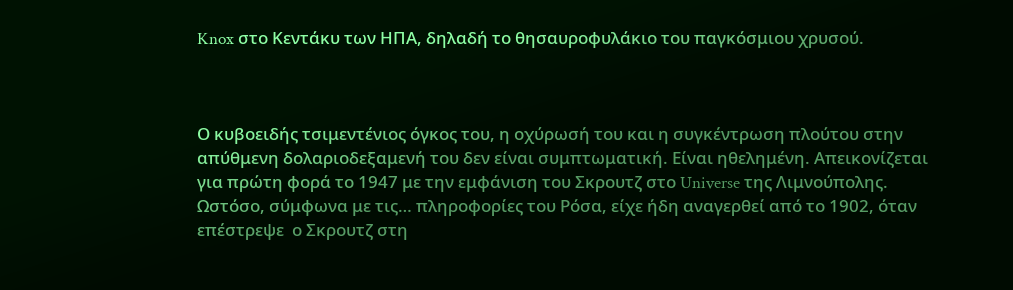Knox στο Κεντάκυ των ΗΠΑ, δηλαδή το θησαυροφυλάκιο του παγκόσμιου χρυσού.



Ο κυβοειδής τσιμεντένιος όγκος του, η οχύρωσή του και η συγκέντρωση πλούτου στην απύθμενη δολαριοδεξαμενή του δεν είναι συμπτωματική. Είναι ηθελημένη. Απεικονίζεται για πρώτη φορά το 1947 με την εμφάνιση του Σκρουτζ στο Universe της Λιμνούπολης. Ωστόσο, σύμφωνα με τις… πληροφορίες του Ρόσα, είχε ήδη αναγερθεί από το 1902, όταν επέστρεψε  ο Σκρουτζ στη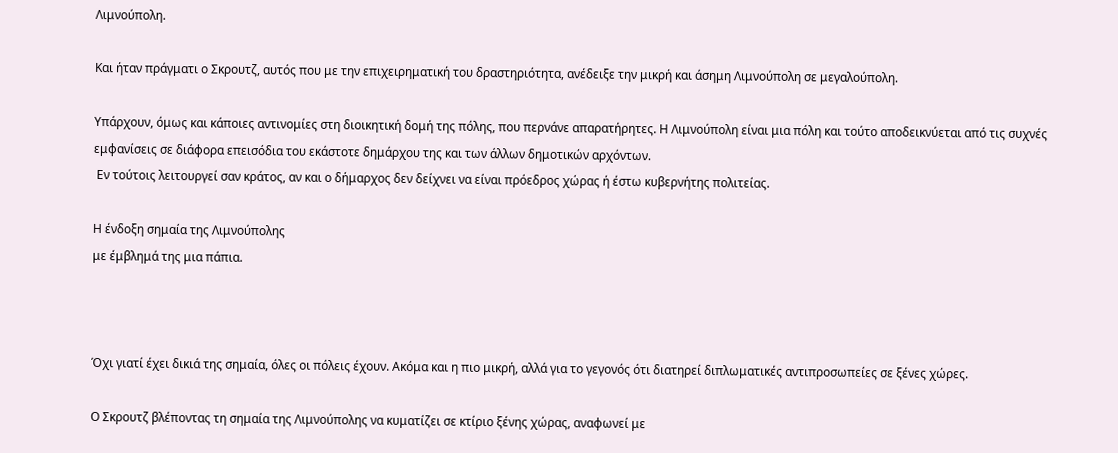Λιμνούπολη.

Και ήταν πράγματι ο Σκρουτζ, αυτός που με την επιχειρηματική του δραστηριότητα, ανέδειξε την μικρή και άσημη Λιμνούπολη σε μεγαλούπολη.

Υπάρχουν, όμως και κάποιες αντινομίες στη διοικητική δομή της πόλης, που περνάνε απαρατήρητες. Η Λιμνούπολη είναι μια πόλη και τούτο αποδεικνύεται από τις συχνές εμφανίσεις σε διάφορα επεισόδια του εκάστοτε δημάρχου της και των άλλων δημοτικών αρχόντων.
 Εν τούτοις λειτουργεί σαν κράτος, αν και ο δήμαρχος δεν δείχνει να είναι πρόεδρος χώρας ή έστω κυβερνήτης πολιτείας.

Η ένδοξη σημαία της Λιμνούπολης
με έμβλημά της μια πάπια.



Όχι γιατί έχει δικιά της σημαία, όλες οι πόλεις έχουν. Ακόμα και η πιο μικρή, αλλά για το γεγονός ότι διατηρεί διπλωματικές αντιπροσωπείες σε ξένες χώρες.

Ο Σκρουτζ βλέποντας τη σημαία της Λιμνούπολης να κυματίζει σε κτίριο ξένης χώρας, αναφωνεί με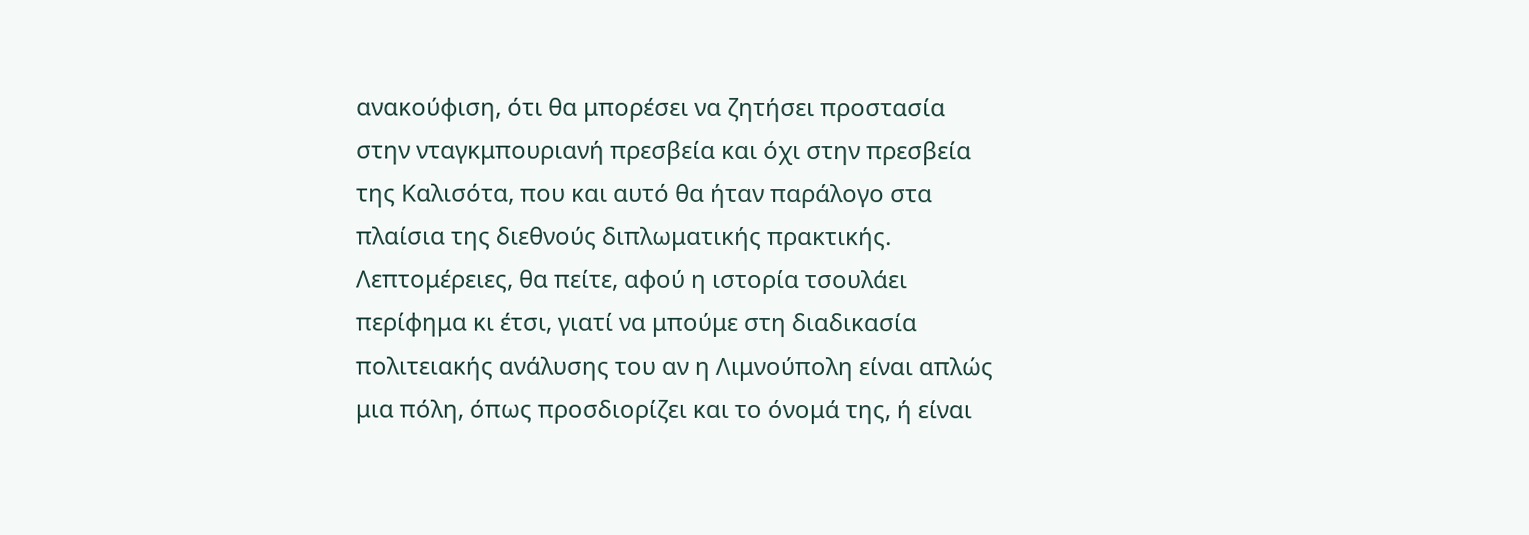ανακούφιση, ότι θα μπορέσει να ζητήσει προστασία στην νταγκμπουριανή πρεσβεία και όχι στην πρεσβεία της Καλισότα, που και αυτό θα ήταν παράλογο στα πλαίσια της διεθνούς διπλωματικής πρακτικής. Λεπτομέρειες, θα πείτε, αφού η ιστορία τσουλάει περίφημα κι έτσι, γιατί να μπούμε στη διαδικασία πολιτειακής ανάλυσης του αν η Λιμνούπολη είναι απλώς μια πόλη, όπως προσδιορίζει και το όνομά της, ή είναι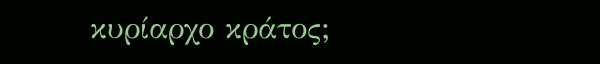κυρίαρχο κράτος;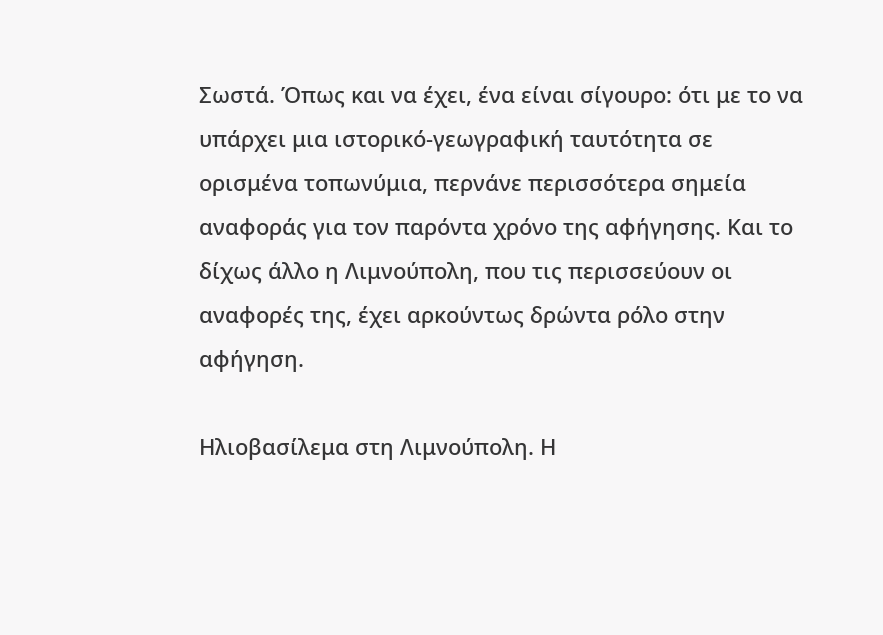Σωστά. Όπως και να έχει, ένα είναι σίγουρο: ότι με το να υπάρχει μια ιστορικό-γεωγραφική ταυτότητα σε ορισμένα τοπωνύμια, περνάνε περισσότερα σημεία αναφοράς για τον παρόντα χρόνο της αφήγησης. Και το δίχως άλλο η Λιμνούπολη, που τις περισσεύουν οι αναφορές της, έχει αρκούντως δρώντα ρόλο στην αφήγηση.

Ηλιοβασίλεμα στη Λιμνούπολη. Η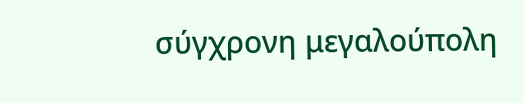σύγχρονη μεγαλούπολη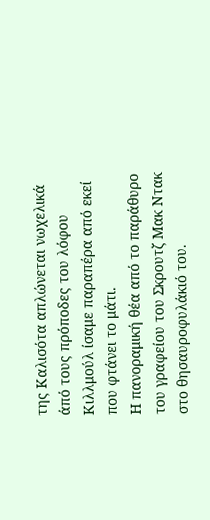της Καλισότα απλώνεται νωχελικά άπό τους πρόποδες του λόφου Κιλλμούλ ίσαμε παραπέρα από εκεί που φτάνει το μάτι.
Η πανοραμική θέα από το παράθυρο του γραφείου του Σκρουτζ Μακ Ντακ στο θησαυροφυλάκιό του.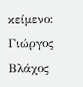κείμενο: Γιώργος Βλάχος